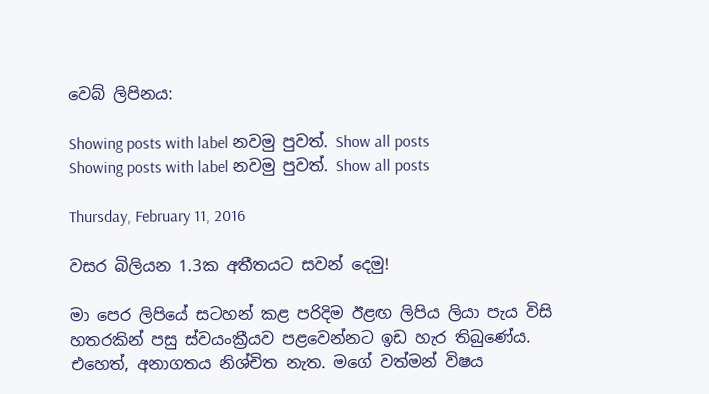වෙබ් ලිපිනය:

Showing posts with label නවමු පුවත්. Show all posts
Showing posts with label නවමු පුවත්. Show all posts

Thursday, February 11, 2016

වසර බිලියන 1.3ක අතීතයට සවන් දෙමු!

මා පෙර ලිපියේ සටහන් කළ පරිදිම ඊළඟ ලිපිය ලියා පැය විසි හතරකින් පසු ස්වයංක්‍රීයව පළවෙන්නට ඉඩ හැර තිබුණේය. එහෙත්, අනාගතය නිශ්චිත නැත. මගේ වත්මන් විෂය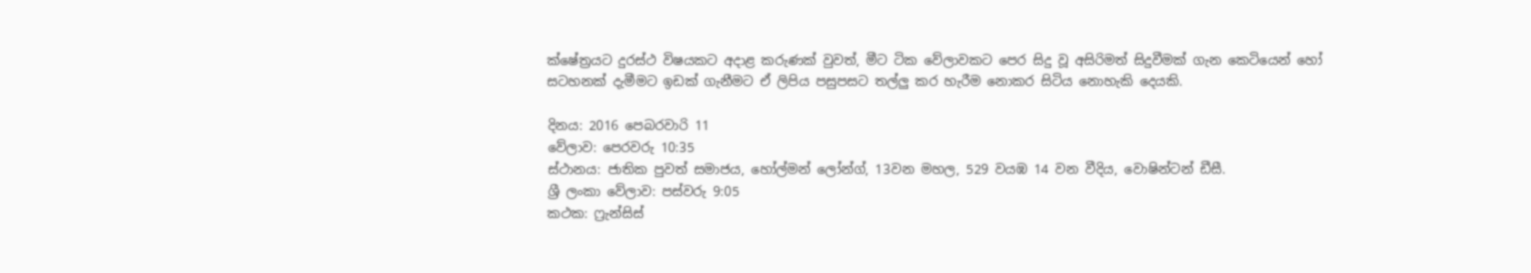ක්ෂේත්‍රයට දුරස්ථ විෂයකට අදාළ කරුණක් වුවත්, මීට ටික වේලාවකට පෙර සිදු වූ අසිරිමත් සිදුවීමක් ගැන කෙටියෙන් හෝ සටහනක් දැමීමට ඉඩක් ගැනීමට ඒ ලිපිය පසුපසට තල්ලු කර හැරීම නොකර සිටිය නොහැකි දෙයකි.

දිනය: 2016 පෙබරවාරි 11
වේලාව: පෙරවරු 10:35
ස්ථානය: ජාතික පුවත් සමාජය, හෝල්මන් ලෝන්ග්, 13වන මහල, 529 වයඹ 14 වන වීදිය, වොෂින්ටන් ඩීසී.
ශ්‍රී ලංකා වේලාව: පස්වරු 9:05
කථක: ෆ්‍රැන්සිස්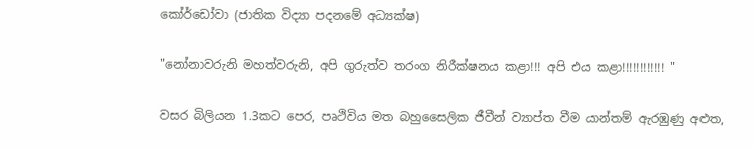කෝර්ඩෝවා (ජාතික විද්‍යා පදනමේ අධ්‍යක්ෂ)

"නෝනාවරුනි මහත්වරුනි, අපි ගුරුත්ව තරංග නිරීක්ෂනය කළා!!! අපි එය කළා!!!!!!!!!!!! "

වසර බිලියන 1.3කට පෙර, පෘථිවිය මත බහුසෛලික ජීවීන් ව්‍යාප්ත වීම යාන්තම් ඇරඹුණු අළුත,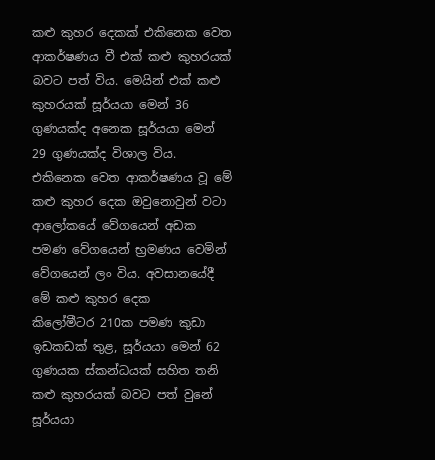කළු කුහර දෙකක් එකිනෙක වෙත ආකර්ෂණය වී එක් කළු කුහරයක් බවට පත් විය. මෙයින් එක් කළු කුහරයක් සූර්යයා මෙන් 36 ගුණයක්ද අනෙක සූර්යයා මෙන් 29 ගුණයක්ද විශාල විය. එකිනෙක වෙත ආකර්ෂණය වූ මේ කළු කුහර දෙක ඔවුනොවුන් වටා ආලෝකයේ වේගයෙන් අඩක පමණ වේගයෙන් භ්‍රමණය වෙමින් වේගයෙන් ලං විය. අවසානයේදී මේ කළු කුහර දෙක
කිලෝමීටර 210ක පමණ කුඩා ඉඩකඩක් තුළ, සූර්යයා මෙන් 62 ගුණයක ස්කන්ධයක් සහිත තනි කළු කුහරයක් බවට පත් වුනේ සූර්යයා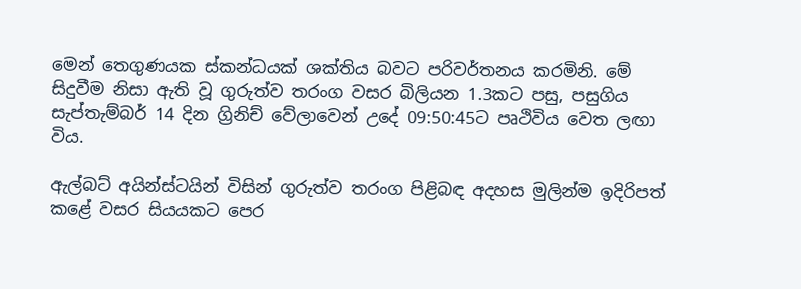මෙන් තෙගුණයක ස්කන්ධයක් ශක්තිය බවට පරිවර්තනය කරමිනි. මේ සිදුවීම නිසා ඇති වූ ගුරුත්ව තරංග වසර බිලියන 1.3කට පසු, පසුගිය සැප්තැම්බර් 14 දින ග්‍රිනිච් වේලාවෙන් උදේ 09:50:45ට පෘථිවිය වෙත ලඟා විය.

ඇල්බට් අයින්ස්ටයින් විසින් ගුරුත්ව තරංග පිළිබඳ අදහස මුලින්ම ඉදිරිපත් කළේ වසර සියයකට පෙර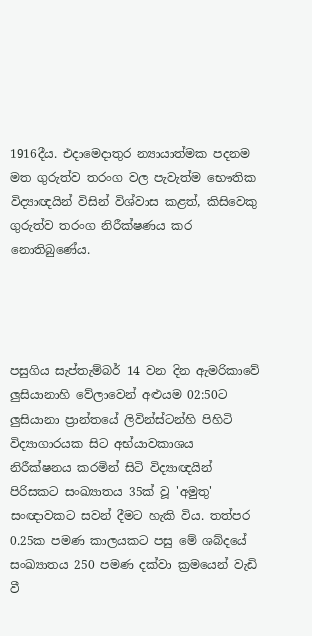1916දීය. එදාමෙදාතුර න්‍යායාත්මක පදනම මත ගුරුත්ව තරංග වල පැවැත්ම භෞතික විද්‍යාඥයින් විසින් විශ්වාස කළත්, කිසිවෙකු ගුරුත්ව තරංග නිරීක්ෂණය කර නොතිබුණේය.




පසුගිය සැප්තැම්බර් 14 වන දින ඇමරිකාවේ ලුසියානාහි වේලාවෙන් අළුයම 02:50ට ලුසියානා ප්‍රාන්තයේ ලිවින්ස්ටන්හි පිහිටි විද්‍යාගාරයක සිට අභ්යාවකාශය නිරීක්ෂනය කරමින් සිටි විද්‍යාඥයින් පිරිසකට සංඛ්‍යාතය 35ක් වූ 'අමුතු' සංඥාවකට සවන් දීමට හැකි විය. තත්පර 0.25ක පමණ කාලයකට පසු මේ ශබ්දයේ සංඛ්‍යාතය 250 පමණ දක්වා ක්‍රමයෙන් වැඩි වී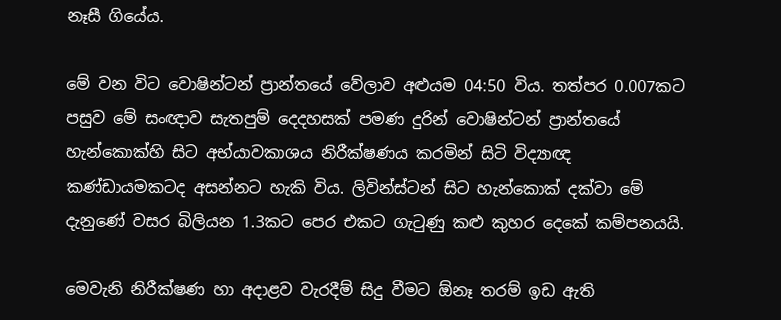නෑසී ගියේය.

මේ වන විට වොෂින්ටන් ප්‍රාන්තයේ වේලාව අළුයම 04:50 විය. තත්පර 0.007කට පසුව මේ සංඥාව සැතපුම් දෙදහසක් පමණ දුරින් වොෂින්ටන් ප්‍රාන්තයේ හැන්කොක්හි සිට අභ්යාවකාශය නිරීක්ෂණය කරමින් සිටි විද්‍යාඥ කණ්ඩායමකටද අසන්නට හැකි විය. ලිවින්ස්ටන් සිට හැන්කොක් දක්වා මේ දැනුණේ වසර බිලියන 1.3කට පෙර එකට ගැටුණු කළු කුහර දෙකේ කම්පනයයි.

මෙවැනි නිරීක්ෂණ හා අදාළව වැරදීම් සිදු වීමට ඕනෑ තරම් ඉඩ ඇති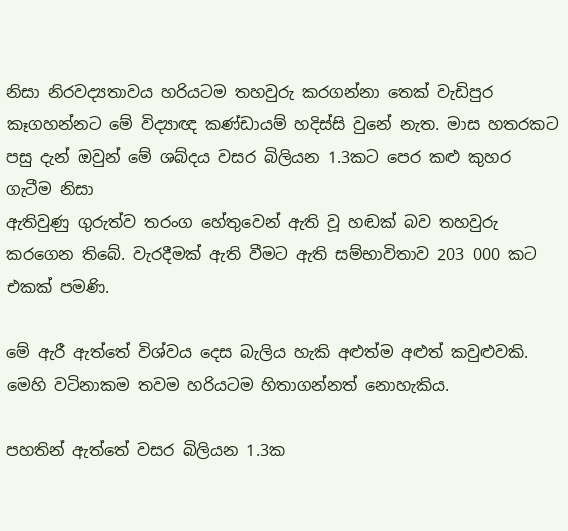නිසා නිරවද්‍යතාවය හරියටම තහවුරු කරගන්නා තෙක් වැඩිපුර කෑගහන්නට මේ විද්‍යාඥ කණ්ඩායම් හදිස්සි වුනේ නැත. මාස හතරකට පසු දැන් ඔවුන් මේ ශබ්දය වසර බිලියන 1.3කට පෙර කළු කුහර ගැටීම නිසා
ඇතිවුණු ගුරුත්ව තරංග හේතුවෙන් ඇති වූ හඬක් බව තහවුරු කරගෙන තිබේ. වැරදීමක් ඇති වීමට ඇති සම්භාවිතාව 203 000 කට එකක් පමණි.

මේ ඇරී ඇත්තේ විශ්වය දෙස බැලිය හැකි අළුත්ම අළුත් කවුළුවකි. මෙහි වටිනාකම තවම හරියටම හිතාගන්නත් නොහැකිය.

පහතින් ඇත්තේ වසර බිලියන 1.3ක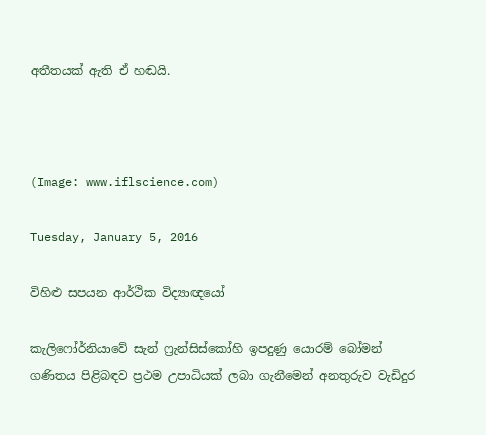අතීතයක් ඇති ඒ හඬයි.



(Image: www.iflscience.com)

Tuesday, January 5, 2016

විහිළු සපයන ආර්ථික විද්‍යාඥයෝ

කැලිෆෝර්නියාවේ සැන් ෆ්‍රැන්සිස්කෝහි ඉපදුණු යොරම් බෝමන් ගණිතය පිළිබඳව ප්‍රථම උපාධියක් ලබා ගැනීමෙන් අනතුරුව වැඩිදුර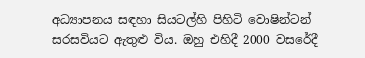අධ්‍යාපනය සඳහා සියටල්හි පිහිටි වොෂින්ටන් සරසවියට ඇතුළු විය. ඔහු එහිදී 2000 වසරේදී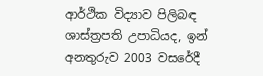ආර්ථික විද්‍යාව පිලිබඳ ශාස්ත්‍රපති උපාධියද, ඉන් අනතුරුව 2003 වසරේදී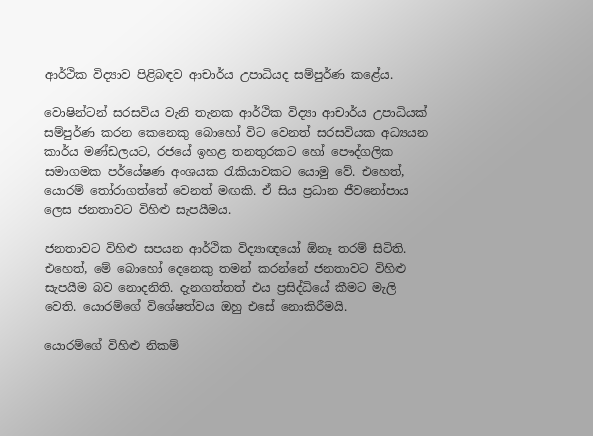ආර්ථික විද්‍යාව පිළිබඳව ආචාර්ය උපාධියද සම්පුර්ණ කළේය.

වොෂින්ටන් සරසවිය වැනි තැනක ආර්ථික විද්‍යා ආචාර්ය උපාධියක් සම්පුර්ණ කරන කෙනෙකු බොහෝ විට වෙනත් සරසවියක අධ්‍යයන කාර්ය මණ්ඩලයට, රජයේ ඉහළ තනතුරකට හෝ පෞද්ගලික සමාගමක පර්යේෂණ අංශයක රැකියාවකට යොමු වේ. එහෙත්, යොරම් තෝරාගත්තේ වෙනත් මඟකි. ඒ සිය ප්‍රධාන ජීවනෝපාය ලෙස ජනතාවට විහිළු සැපයීමය.

ජනතාවට විහිළු සපයන ආර්ථික විද්‍යාඥයෝ ඕනෑ තරම් සිටිති. එහෙත්, මේ බොහෝ දෙනෙකු තමන් කරන්නේ ජනතාවට විහිළු සැපයීම බව නොදනිති. දැනගත්තත් එය ප්‍රසිද්ධියේ කීමට මැලි වෙති. යොරම්ගේ විශේෂත්වය ඔහු එසේ නොකිරීමයි.

යොරම්ගේ විහිළු නිකම්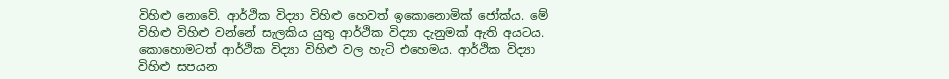විහිළු නොවේ. ආර්ථික විද්‍යා විහිළු හෙවත් ඉකොනොමික් ජෝක්ය. මේ විහිළු විහිළු වන්නේ සැලකිය යුතු ආර්ථික විද්‍යා දැනුමක් ඇති අයටය. කොහොමටත් ආර්ථික විද්‍යා විහිළු වල හැටි එහෙමය. ආර්ථික විද්‍යා විහිළු සපයන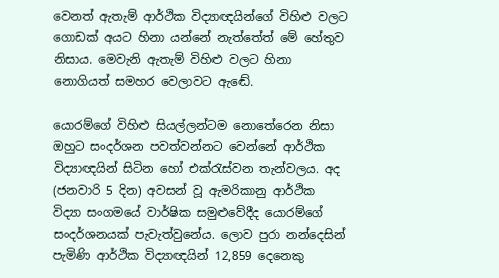වෙනත් ඇතැම් ආර්ථික විද්‍යාඥයින්ගේ විහිළු වලට ගොඩක් අයට හිනා යන්නේ නැත්තේත් මේ හේතුව නිසාය. මෙවැනි ඇතැම් විහිළු වලට හිනා නොගියත් සමහර වෙලාවට ඇඬේ.

යොරම්ගේ විහිළු සියල්ලන්ටම නොතේරෙන නිසා ඔහුට සංදර්ශන පවත්වන්නට වෙන්නේ ආර්ථික විද්‍යාඥයින් සිටින හෝ එක්රැස්වන තැන්වලය. අද (ජනවාරි 5 දින) අවසන් වූ ඇමරිකානු ආර්ථික විද්‍යා සංගමයේ වාර්ෂික සමුළුවේදීද යොරම්ගේ සංදර්ශනයක් පැවැත්වුනේය. ලොව පුරා නන්දෙසින් පැමිණි ආර්ථික විද්‍යාඥයින් 12,859 දෙනෙකු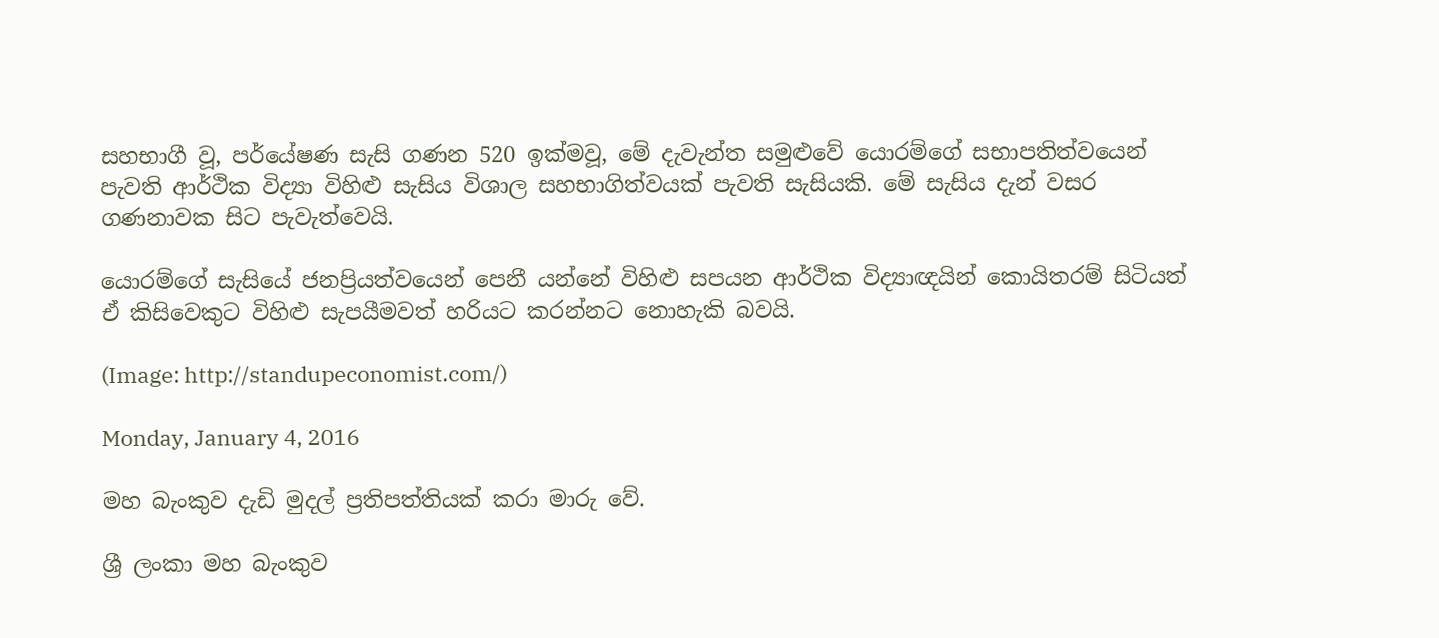සහභාගී වූ, පර්යේෂණ සැසි ගණන 520 ඉක්මවූ, මේ දැවැන්ත සමුළුවේ යොරම්ගේ සභාපතිත්වයෙන් පැවති ආර්ථික විද්‍යා විහිළු සැසිය විශාල සහභාගිත්වයක් පැවති සැසියකි. මේ සැසිය දැන් වසර ගණනාවක සිට පැවැත්වෙයි.

යොරම්ගේ සැසියේ ජනප්‍රියත්වයෙන් පෙනී යන්නේ විහිළු සපයන ආර්ථික විද්‍යාඥයින් කොයිතරම් සිටියත් ඒ කිසිවෙකුට විහිළු සැපයීමවත් හරියට කරන්නට නොහැකි බවයි.

(Image: http://standupeconomist.com/)

Monday, January 4, 2016

මහ බැංකුව දැඩි මුදල් ප්‍රතිපත්තියක් කරා මාරු වේ.

ශ්‍රී ලංකා මහ බැංකුව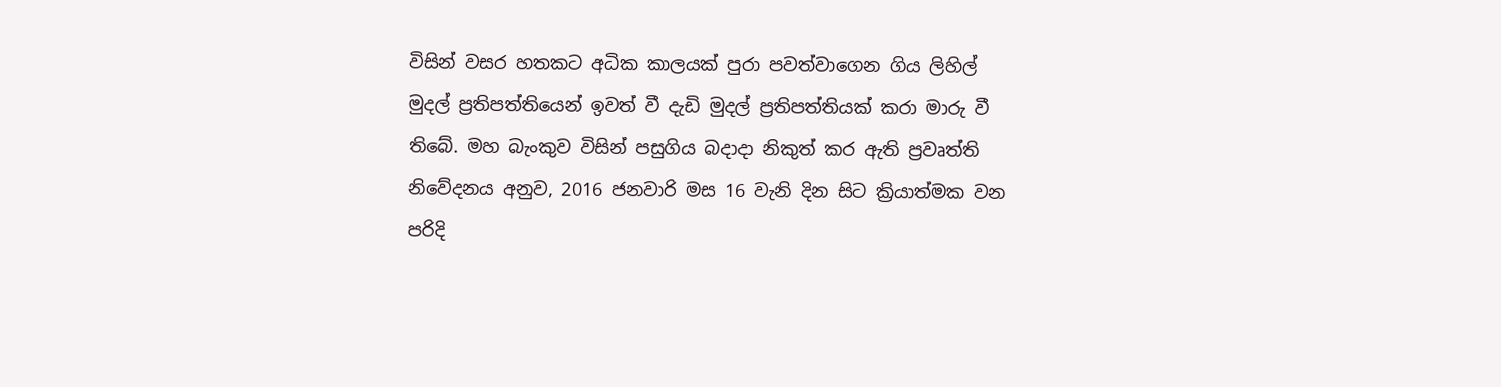විසින් වසර හතකට අධික කාලයක් පුරා පවත්වාගෙන ගිය ලිහිල් මුදල් ප්‍රතිපත්තියෙන් ඉවත් වී දැඩි මුදල් ප්‍රතිපත්තියක් කරා මාරු වී තිබේ. මහ බැංකුව විසින් පසුගිය බදාදා නිකුත් කර ඇති ප්‍රවෘත්ති නිවේදනය අනුව, 2016 ජනවාරි මස 16 වැනි දින සිට ක්‍රියාත්මක වන පරිදි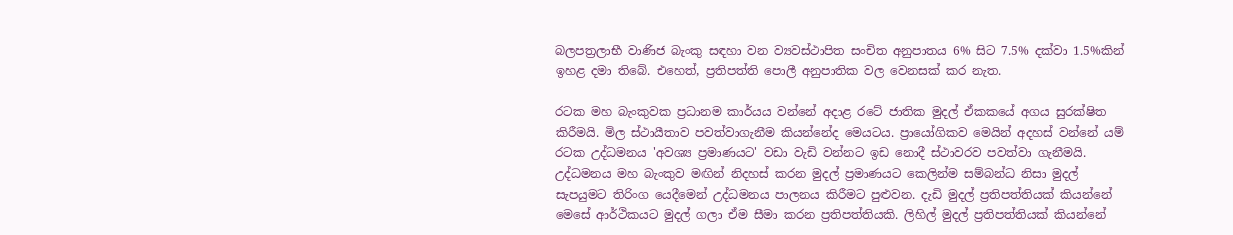බලපත්‍රලාභී වාණිජ බැංකු සඳහා වන ව්‍යවස්ථාපිත සංචිත අනුපාතය 6% සිට 7.5% දක්වා 1.5%කින් ඉහළ දමා තිබේ. එහෙත්, ප්‍රතිපත්ති පොලී අනුපාතික වල වෙනසක් කර නැත.

රටක මහ බැංකුවක ප්‍රධානම කාර්යය වන්නේ අදාළ රටේ ජාතික මුදල් ඒකකයේ අගය සුරක්ෂිත කිරීමයි. මිල ස්ථායීතාව පවත්වාගැනීම කියන්නේද මෙයටය. ප්‍රායෝගිකව මෙයින් අදහස් වන්නේ යම් රටක උද්ධමනය 'අවශ්‍ය ප්‍රමාණයට' වඩා වැඩි වන්නට ඉඩ නොදී ස්ථාවරව පවත්වා ගැනීමයි. උද්ධමනය මහ බැංකුව මඟින් නිදහස් කරන මුදල් ප්‍රමාණයට කෙලින්ම සම්බන්ධ නිසා මුදල් සැපයුමට තිරිංග යෙදීමෙන් උද්ධමනය පාලනය කිරීමට පුළුවන. දැඩි මුදල් ප්‍රතිපත්තියක් කියන්නේ මෙසේ ආර්ථිකයට මුදල් ගලා ඒම සීමා කරන ප්‍රතිපත්තියකි. ලිහිල් මුදල් ප්‍රතිපත්තියක් කියන්නේ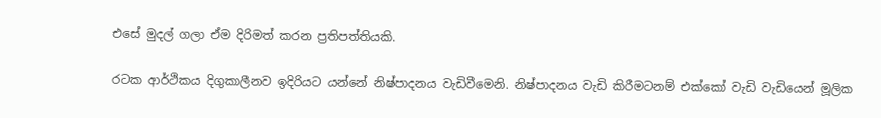එසේ මුදල් ගලා ඒම දිරිමත් කරන ප්‍රතිපත්තියකි.

රටක ආර්ථිකය දිගුකාලීනව ඉදිරියට යන්නේ නිෂ්පාදනය වැඩිවීමෙනි. නිෂ්පාදනය වැඩි කිරීමටනම් එක්කෝ වැඩි වැඩියෙන් මූලික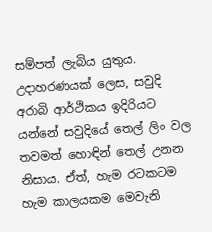සම්පත් ලැබිය යුතුය. උදාහරණයක් ලෙස, සවුදි අරාබි ආර්ථිකය ඉදිරියට යන්නේ සවුදියේ තෙල් ලිං වල තවමත් හොඳින් තෙල් උනන නිසාය. ඒත්, හැම රටකටම හැම කාලයකම මෙවැනි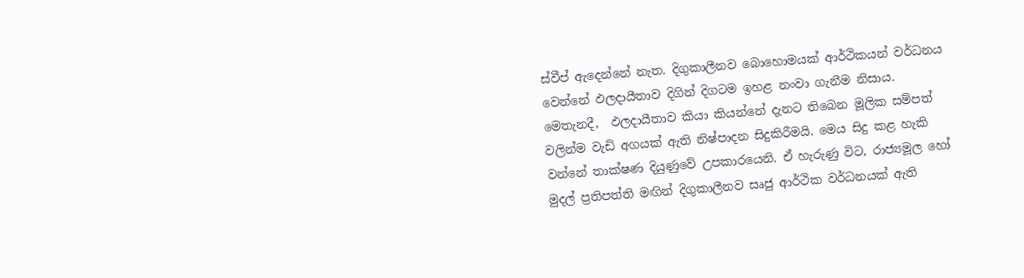ස්වීප් ඇදෙන්නේ නැත. දිගුකාලීනව බොහොමයක් ආර්ථිකයන් වර්ධනය වෙන්නේ ඵලදායීතාව දිගින් දිගටම ඉහළ නංවා ගැනීම නිසාය. මෙතැනදී,  ඵලදායීතාව කියා කියන්නේ දැනට තිබෙන මූලික සම්පත් වලින්ම වැඩි අගයක් ඇති නිෂ්පාදන සිදුකිරීමයි. මෙය සිදු කළ හැකි වන්නේ තාක්ෂණ දියුණුවේ උපකාරයෙනි. ඒ හැරුණු විට, රාජ්‍යමූල හෝ මුදල් ප්‍රතිපත්ති මඟින් දිගුකාලීනව සෘජු ආර්ථික වර්ධනයක් ඇති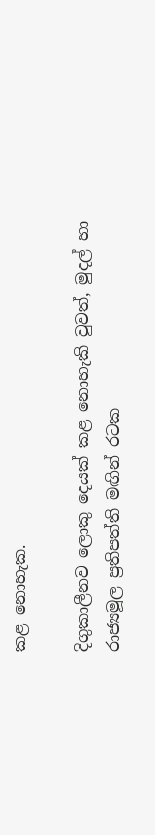කළ නොහැක.

දිගුකාලීනව ලොකු දෙයක් කළ නොහැකි වුවත්, මුදල් හා රාජ්‍යමූල ප්‍රතිපත්ති මඟින් රටක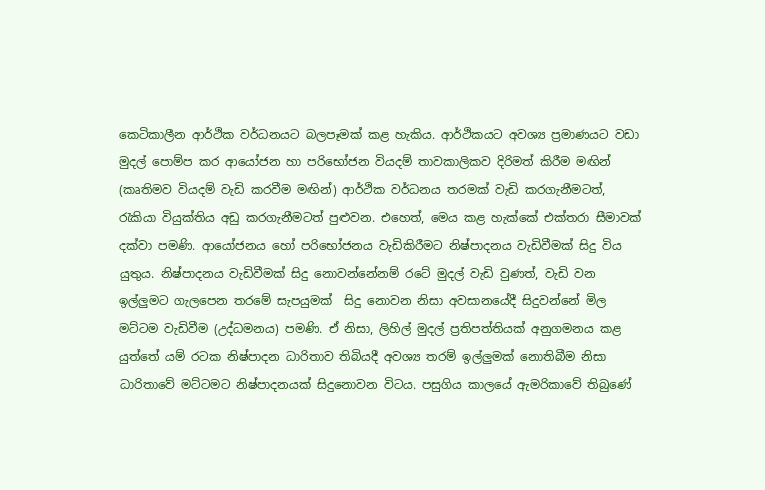කෙටිකාලීන ආර්ථික වර්ධනයට බලපෑමක් කළ හැකිය. ආර්ථිකයට අවශ්‍ය ප්‍රමාණයට වඩා මුදල් පොම්ප කර ආයෝජන හා පරිභෝජන වියදම් තාවකාලිකව දිරිමත් කිරීම මඟින් (කෘතිමව වියදම් වැඩි කරවීම මඟින්) ආර්ථික වර්ධනය තරමක් වැඩි කරගැනීමටත්, රැකියා වියුක්තිය අඩු කරගැනීමටත් පුළුවන. එහෙත්, මෙය කළ හැක්කේ එක්තරා සීමාවක් දක්වා පමණි. ආයෝජනය හෝ පරිභෝජනය වැඩිකිරීමට නිෂ්පාදනය වැඩිවීමක් සිදු විය යුතුය. නිෂ්පාදනය වැඩිවීමක් සිදු නොවන්නේනම් රටේ මුදල් වැඩි වුණත්, වැඩි වන ඉල්ලුමට ගැලපෙන තරමේ සැපයුමක්  සිදු නොවන නිසා අවසානයේදී සිදුවන්නේ මිල මට්ටම වැඩිවීම (උද්ධමනය) පමණි. ඒ නිසා, ලිහිල් මුදල් ප්‍රතිපත්තියක් අනුගමනය කළ යුත්තේ යම් රටක නිෂ්පාදන ධාරිතාව තිබියදී අවශ්‍ය තරම් ඉල්ලුමක් නොතිබීම නිසා ධාරිතාවේ මට්ටමට නිෂ්පාදනයක් සිදුනොවන විටය. පසුගිය කාලයේ ඇමරිකාවේ තිබුණේ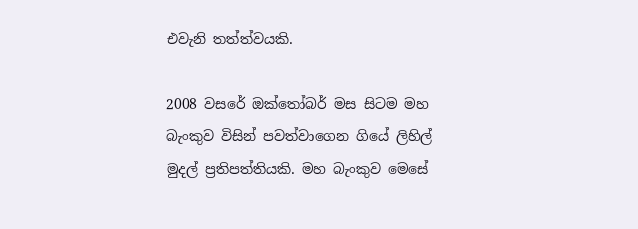එවැනි තත්ත්වයකි.

2008 වසරේ ඔක්තෝබර් මස සිටම මහ බැංකුව විසින් පවත්වාගෙන ගියේ ලිහිල් මුදල් ප්‍රතිපත්තියකි. මහ බැංකුව මෙසේ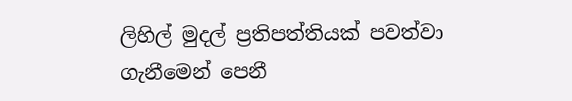ලිහිල් මුදල් ප්‍රතිපත්තියක් පවත්වා ගැනීමෙන් පෙනී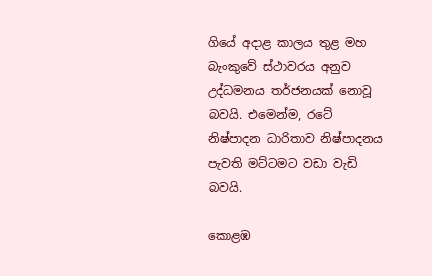ගියේ අදාළ කාලය තුළ මහ බැංකුවේ ස්ථාවරය අනුව උද්ධමනය තර්ජනයක් නොවූ බවයි. එමෙන්ම, රටේ නිෂ්පාදන ධාරිතාව නිෂ්පාදනය පැවති මට්ටමට වඩා වැඩි බවයි.

කොළඹ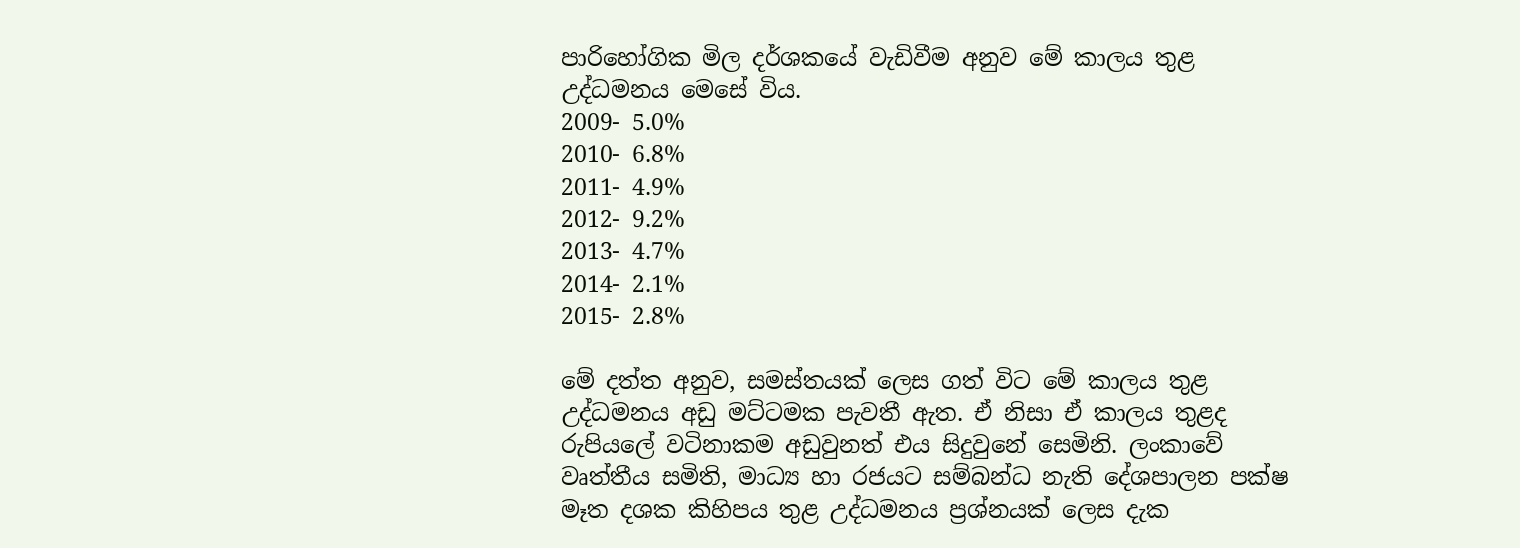පාරිහෝගික මිල දර්ශකයේ වැඩිවීම අනුව මේ කාලය තුළ උද්ධමනය මෙසේ විය.
2009- 5.0%
2010- 6.8%
2011- 4.9%
2012- 9.2%
2013- 4.7%
2014- 2.1%
2015- 2.8%

මේ දත්ත අනුව, සමස්තයක් ලෙස ගත් විට මේ කාලය තුළ උද්ධමනය අඩු මට්ටමක පැවතී ඇත. ඒ නිසා ඒ කාලය තුළද රුපියලේ වටිනාකම අඩුවුනත් එය සිදුවුනේ සෙමිනි. ලංකාවේ වෘත්තීය සමිති, මාධ්‍ය හා රජයට සම්බන්ධ නැති දේශපාලන පක්ෂ මෑත දශක කිහිපය තුළ උද්ධමනය ප්‍රශ්නයක් ලෙස දැක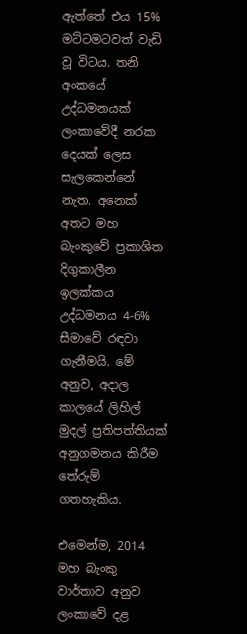ඇත්තේ එය 15% මට්ටමටවත් වැඩි වූ විටය. තනි අංකයේ උද්ධමනයක් ලංකාවේදී නරක දෙයක් ලෙස සැලකෙන්නේ නැත. අනෙක් අතට මහ බැංකුවේ ප්‍රකාශිත දිගුකාලීන ඉලක්කය උද්ධමනය 4-6% සීමාවේ රඳවා ගැනීමයි. මේ අනුව, අදාල කාලයේ ලිහිල් මුදල් ප්‍රතිපත්තියක් අනුගමනය කිරීම තේරුම් ගතහැකිය.

එමෙන්ම, 2014 මහ බැංකු වාර්තාව අනුව ලංකාවේ දළ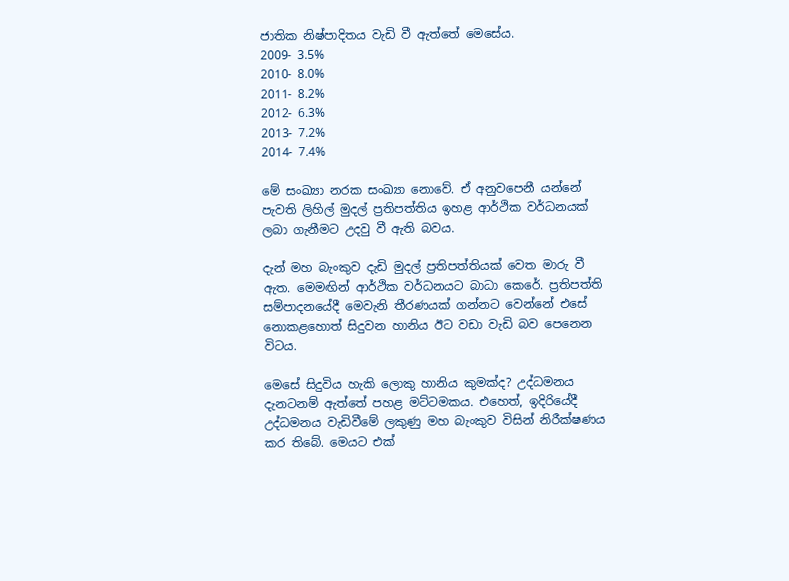ජාතික නිෂ්පාදිතය වැඩි වී ඇත්තේ මෙසේය.
2009- 3.5%
2010- 8.0%
2011- 8.2%
2012- 6.3%
2013- 7.2%
2014- 7.4%

මේ සංඛ්‍යා නරක සංඛ්‍යා නොවේ. ඒ අනුවපෙනී යන්නේ පැවති ලිහිල් මුදල් ප්‍රතිපත්තිය ඉහළ ආර්ථික වර්ධනයක් ලබා ගැනීමට උදවු වී ඇති බවය.

දැන් මහ බැංකුව දැඩි මුදල් ප්‍රතිපත්තියක් වෙත මාරු වී ඇත. මෙමඟින් ආර්ථික වර්ධනයට බාධා කෙරේ. ප්‍රතිපත්ති සම්පාදනයේදී මෙවැනි තීරණයක් ගන්නට වෙන්නේ එසේ නොකළහොත් සිදුවන හානිය ඊට වඩා වැඩි බව පෙනෙන විටය.

මෙසේ සිදුවිය හැකි ලොකු හානිය කුමක්ද? උද්ධමනය දැනටනම් ඇත්තේ පහළ මට්ටමකය. එහෙත්, ඉදිරියේදී උද්ධමනය වැඩිවීමේ ලකුණු මහ බැංකුව විසින් නිරීක්ෂණය කර තිබේ. මෙයට එක්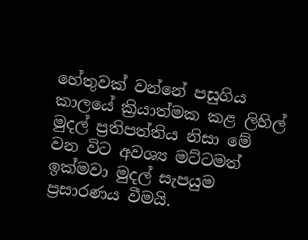හේතුවක් වන්නේ පසුගිය කාලයේ ක්‍රියාත්මක කළ ලිහිල් මුදල් ප්‍රතිපත්තිය නිසා මේ වන විට අවශ්‍ය මට්ටමත් ඉක්මවා මුදල් සැපයුම ප්‍රසාරණය වීමයි.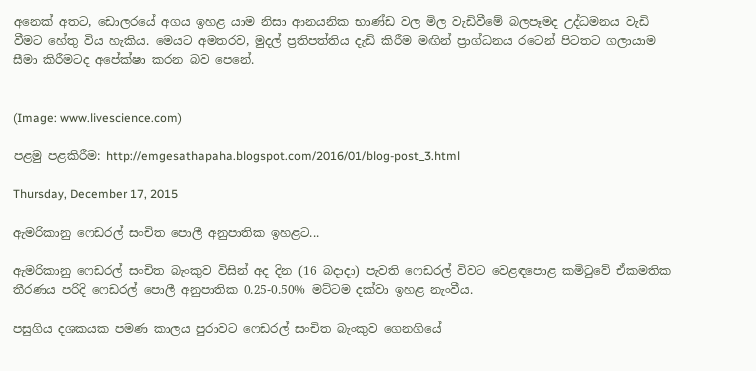අනෙක් අතට, ඩොලරයේ අගය ඉහළ යාම නිසා ආනයනික භාණ්ඩ වල මිල වැඩිවීමේ බලපෑමද උද්ධමනය වැඩි වීමට හේතු විය හැකිය. මෙයට අමතරව, මුදල් ප්‍රතිපත්තිය දැඩි කිරීම මඟින් ප්‍රාග්ධනය රටෙන් පිටතට ගලායාම සීමා කිරීමටද අපේක්ෂා කරන බව පෙනේ.


(Image: www.livescience.com)

පළමු පළකිරීම: http://emgesathapaha.blogspot.com/2016/01/blog-post_3.html

Thursday, December 17, 2015

ඇමරිකානු ෆෙඩරල් සංචිත පොලී අනුපාතික ඉහළට...

ඇමරිකානු ෆෙඩරල් සංචිත බැංකුව විසින් අද දින (16 බදාදා) පැවති ෆෙඩරල් විවට වෙළඳපොළ කමිටුවේ ඒකමතික තීරණය පරිදි ෆෙඩරල් පොලී අනුපාතික 0.25-0.50% මට්ටම දක්වා ඉහළ නැංවීය.

පසුගිය දශකයක පමණ කාලය පුරාවට ෆෙඩරල් සංචිත බැංකුව ගෙනගියේ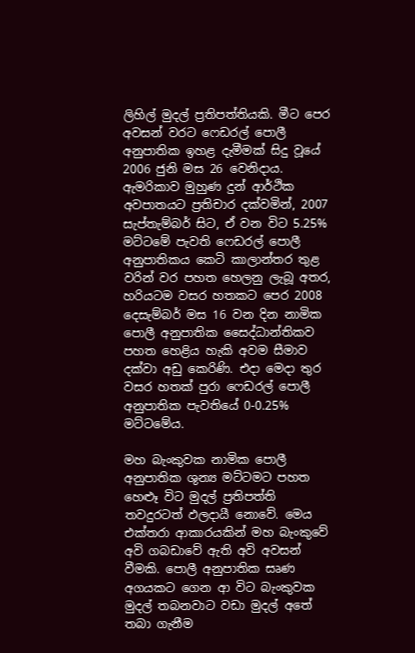ලිහිල් මුදල් ප්‍රතිපත්තියකි. මීට පෙර අවසන් වරට ෆෙඩරල් පොලී අනුපාතික ඉහළ දැමීමක් සිදු වූයේ 2006 ජුනි මස 26 වෙනිදාය. ඇමරිකාව මුහුණ දුන් ආර්ථික අවපාතයට ප්‍රතිචාර දක්වමින්, 2007 සැප්තැම්බර් සිට, ඒ වන විට 5.25% මට්ටමේ පැවති ෆෙඩරල් පොලී අනුපාතිකය කෙටි කාලාන්තර තුළ වරින් වර පහත හෙලනු ලැබූ අතර, හරියටම වසර හතකට පෙර 2008 දෙසැම්බර් මස 16 වන දින නාමික පොලී අනුපාතික සෛද්ධාන්තිකව පහත හෙළිය හැකි අවම සීමාව දක්වා අඩු කෙරිණි. එදා මෙදා තුර වසර හතක් පුරා ෆෙඩරල් පොලී අනුපාතික පැවතියේ 0-0.25% මට්ටමේය.

මහ බැංකුවක නාමික පොලී අනුපාතික ශුන්‍ය මට්ටමට පහත හෙළූ විට මුදල් ප්‍රතිපත්ති තවදුරටත් ඵලදායී නොවේ. මෙය එක්තරා ආකාරයකින් මහ බැංකුවේ අවි ගබඩාවේ ඇති අවි අවසන් වීමකි. පොලී අනුපාතික සෘණ අගයකට ගෙන ආ විට බැංකුවක මුදල් තබනවාට වඩා මුදල් අතේ තබා ගැනීම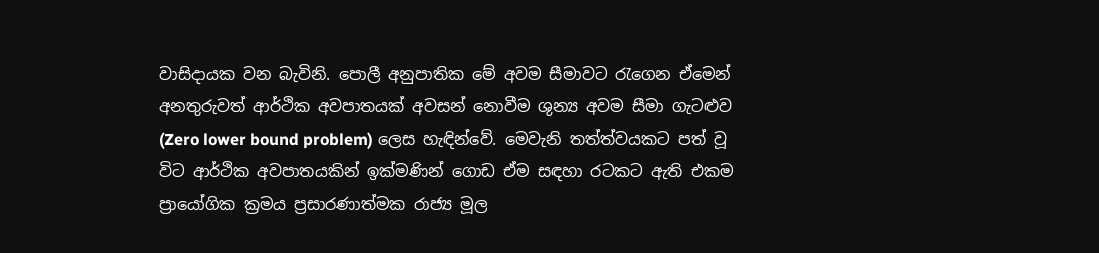වාසිදායක වන බැවිනි. පොලී අනුපාතික මේ අවම සීමාවට රැගෙන ඒමෙන් අනතුරුවත් ආර්ථික අවපාතයක් අවසන් නොවීම ශුන්‍ය අවම සීමා ගැටළුව (Zero lower bound problem) ලෙස හැඳින්වේ. මෙවැනි තත්ත්වයකට පත් වූ විට ආර්ථික අවපාතයකින් ඉක්මණින් ගොඩ ඒම සඳහා රටකට ඇති එකම ප්‍රායෝගික ක්‍රමය ප්‍රසාරණාත්මක රාජ්‍ය මූල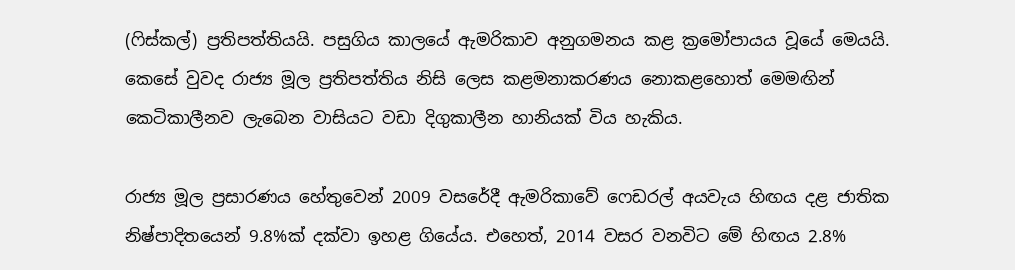(ෆිස්කල්) ප්‍රතිපත්තියයි. පසුගිය කාලයේ ඇමරිකාව අනුගමනය කළ ක්‍රමෝපායය වූයේ මෙයයි. කෙසේ වුවද රාජ්‍ය මූල ප්‍රතිපත්තිය නිසි ලෙස කළමනාකරණය නොකළහොත් මෙමඟින් කෙටිකාලීනව ලැබෙන වාසියට වඩා දිගුකාලීන හානියක් විය හැකිය.

රාජ්‍ය මූල ප්‍රසාරණය හේතුවෙන් 2009 වසරේදී ඇමරිකාවේ ෆෙඩරල් අයවැය හිඟය දළ ජාතික නිෂ්පාදිතයෙන් 9.8%ක් දක්වා ඉහළ ගියේය. එහෙත්, 2014 වසර වනවිට මේ හිඟය 2.8%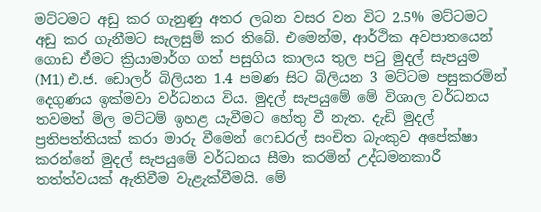මට්ටමට අඩු කර ගැනුණු අතර ලබන වසර වන විට 2.5% මට්ටමට අඩු කර ගැනීමට සැලසුම් කර තිබේ. එමෙන්ම, ආර්ථික අවපාතයෙන් ගොඩ ඒමට ක්‍රියාමාර්ග ගත් පසුගිය කාලය තුල පටු මුදල් සැපයුම (M1) එ.ජ. ඩොලර් බිලියන 1.4 පමණ සිට බිලියන 3 මට්ටම පසුකරමින් දෙගුණය ඉක්මවා වර්ධනය විය. මුදල් සැපයුමේ මේ විශාල වර්ධනය තවමත් මිල මට්ටම් ඉහළ යැවීමට හේතු වී නැත. දැඩි මුදල් ප්‍රතිපත්තියක් කරා මාරු වීමෙන් ෆෙඩරල් සංචිත බැංකුව අපේක්ෂා කරන්නේ මුදල් සැපයුමේ වර්ධනය සීමා කරමින් උද්ධමනකාරී තත්ත්වයක් ඇතිවීම වැළැක්වීමයි. මේ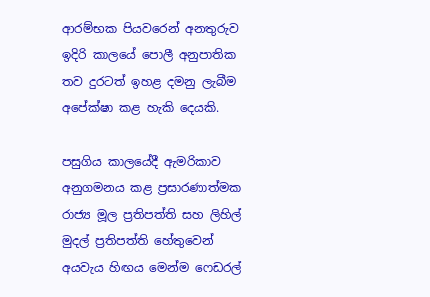ආරම්භක පියවරෙන් අනතුරුව ඉදිරි කාලයේ පොලී අනුපාතික තව දුරටත් ඉහළ දමනු ලැබීම අපේක්ෂා කළ හැකි දෙයකි.

පසුගිය කාලයේදී ඇමරිකාව අනුගමනය කළ ප්‍රසාරණාත්මක රාජ්‍ය මූල ප්‍රතිපත්ති සහ ලිහිල් මුදල් ප්‍රතිපත්ති හේතුවෙන් අයවැය හිඟය මෙන්ම ෆෙඩරල්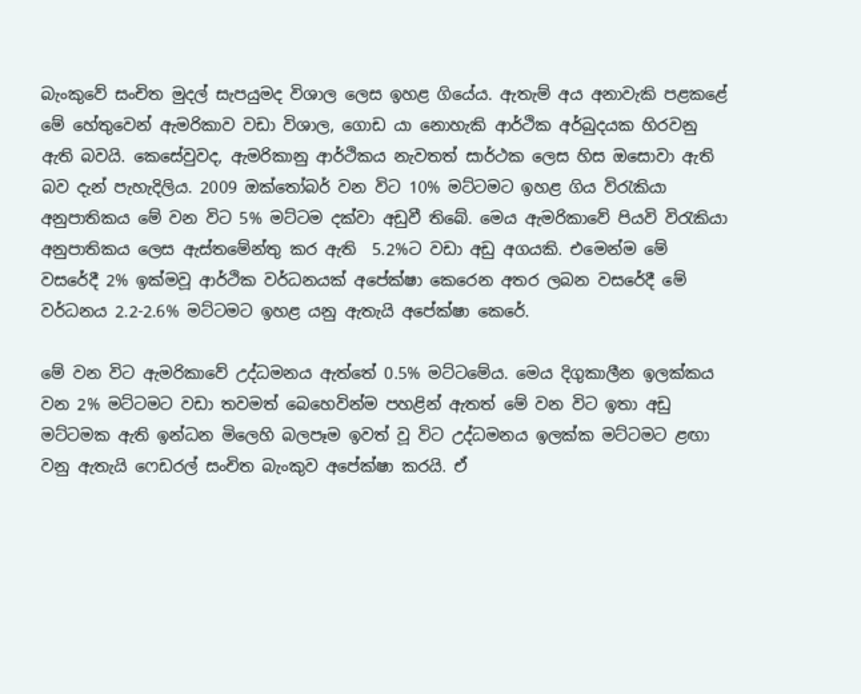බැංකුවේ සංචිත මුදල් සැපයුමද විශාල ලෙස ඉහළ ගියේය. ඇතැම් අය අනාවැකි පළකළේ මේ හේතුවෙන් ඇමරිකාව වඩා විශාල, ගොඩ යා නොහැකි ආර්ථික අර්බුදයක හිරවනු ඇති බවයි. කෙසේවුවද, ඇමරිකානු ආර්ථිකය නැවතත් සාර්ථක ලෙස හිස ඔසොවා ඇති බව දැන් පැහැදිලිය. 2009 ඔක්තෝබර් වන විට 10% මට්ටමට ඉහළ ගිය විරැකියා අනුපාතිකය මේ වන විට 5% මට්ටම දක්වා අඩුවී තිබේ. මෙය ඇමරිකාවේ පියවි විරැකියා අනුපාතිකය ලෙස ඇස්තමේන්තු කර ඇති  5.2%ට වඩා අඩු අගයකි. එමෙන්ම මේ වසරේදී 2% ඉක්මවූ ආර්ථික වර්ධනයක් අපේක්ෂා කෙරෙන අතර ලබන වසරේදී මේ වර්ධනය 2.2-2.6% මට්ටමට ඉහළ යනු ඇතැයි අපේක්ෂා කෙරේ.

මේ වන විට ඇමරිකාවේ උද්ධමනය ඇත්තේ 0.5% මට්ටමේය. මෙය දිගුකාලීන ඉලක්කය වන 2% මට්ටමට වඩා තවමත් බෙහෙවින්ම පහළින් ඇතත් මේ වන විට ඉතා අඩු මට්ටමක ඇති ඉන්ධන මිලෙහි බලපෑම ඉවත් වූ විට උද්ධමනය ඉලක්ක මට්ටමට ළඟා වනු ඇතැයි ෆෙඩරල් සංචිත බැංකුව අපේක්ෂා කරයි. ඒ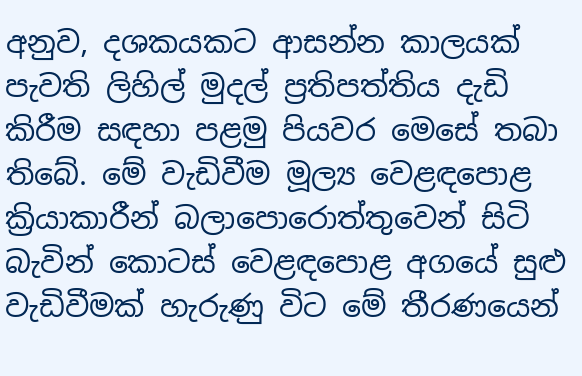අනුව, දශකයකට ආසන්න කාලයක් පැවති ලිහිල් මුදල් ප්‍රතිපත්තිය දැඩි කිරීම සඳහා පළමු පියවර මෙසේ තබා තිබේ. මේ වැඩිවීම මූල්‍ය වෙළඳපොළ ක්‍රියාකාරීන් බලාපොරොත්තුවෙන් සිටි බැවින් කොටස් වෙළඳපොළ අගයේ සුළු වැඩිවීමක් හැරුණු විට මේ තීරණයෙන්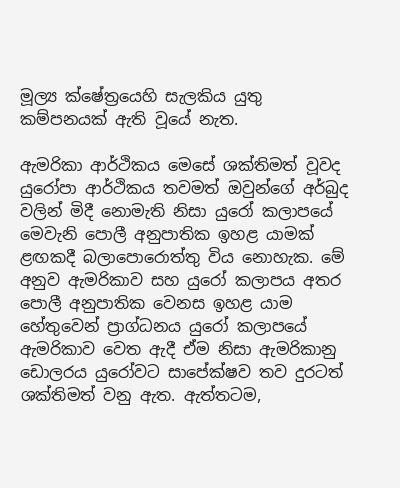මූල්‍ය ක්ෂේත්‍රයෙහි සැලකිය යුතු  කම්පනයක් ඇති වූයේ නැත.

ඇමරිකා ආර්ථිකය මෙසේ ශක්තිමත් වූවද යුරෝපා ආර්ථිකය තවමත් ඔවුන්ගේ අර්බුද වලින් මිදී නොමැති නිසා යුරෝ කලාපයේ මෙවැනි පොලී අනුපාතික ඉහළ යාමක් ළඟකදී බලාපොරොත්තු විය නොහැක. මේ අනුව ඇමරිකාව සහ යුරෝ කලාපය අතර පොලී අනුපාතික වෙනස ඉහළ යාම හේතුවෙන් ප්‍රාග්ධනය යුරෝ කලාපයේ ඇමරිකාව වෙත ඇදී ඒම නිසා ඇමරිකානු ඩොලරය යුරෝවට සාපේක්ෂව තව දුරටත් ශක්තිමත් වනු ඇත. ඇත්තටම,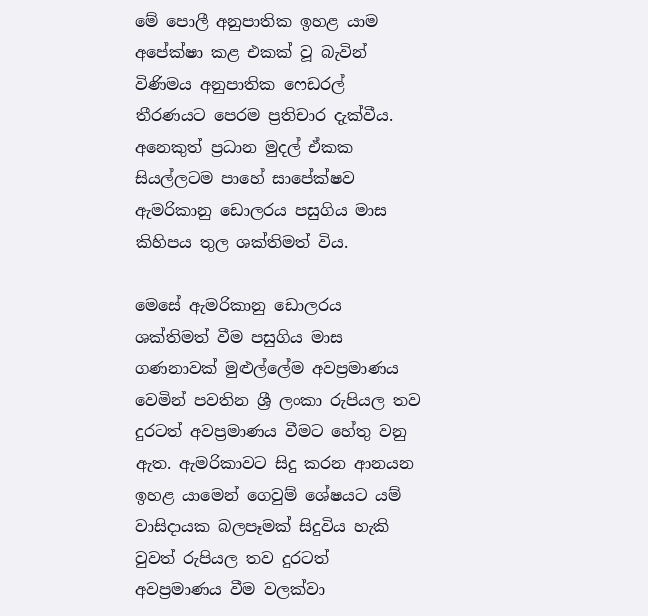මේ පොලී අනුපාතික ඉහළ යාම අපේක්ෂා කළ එකක් වූ බැවින් විණිමය අනුපාතික ෆෙඩරල් තීරණයට පෙරම ප්‍රතිචාර දැක්වීය. අනෙකුත් ප්‍රධාන මුදල් ඒකක සියල්ලටම පාහේ සාපේක්ෂව ඇමරිකානු ඩොලරය පසුගිය මාස කිහිපය තුල ශක්තිමත් විය.

මෙසේ ඇමරිකානු ඩොලරය ශක්තිමත් වීම පසුගිය මාස ගණනාවක් මුළුල්ලේම අවප්‍රමාණය වෙමින් පවතින ශ්‍රී ලංකා රුපියල තව දුරටත් අවප්‍රමාණය වීමට හේතු වනු ඇත. ඇමරිකාවට සිදු කරන ආනයන ඉහළ යාමෙන් ගෙවුම් ශේෂයට යම් වාසිදායක බලපෑමක් සිදුවිය හැකි වුවත් රුපියල තව දුරටත් අවප්‍රමාණය වීම වලක්වා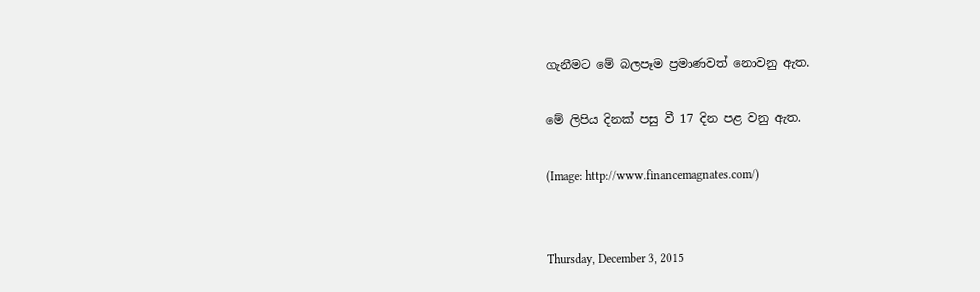ගැනීමට මේ බලපෑම ප්‍රමාණවත් නොවනු ඇත.

මේ ලිපිය දිනක් පසු වී 17 දින පළ වනු ඇත.

(Image: http://www.financemagnates.com/)


Thursday, December 3, 2015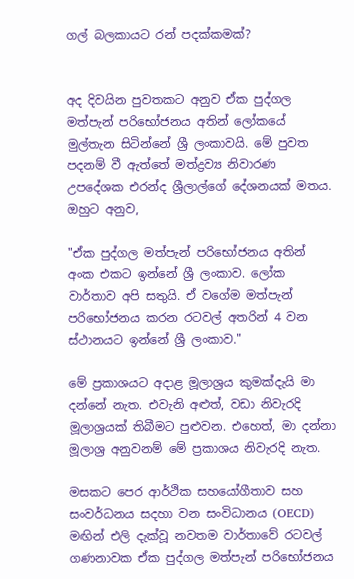ගල් බලකායට රන් පදක්කමක්?


අද දිවයින පුවතකට අනුව ඒක පුද්ගල මත්පැන් පරිභෝජනය අතින් ලෝකයේ මුල්තැන සිටින්නේ ශ්‍රී ලංකාවයි. මේ පුවත පදනම් වී ඇත්තේ මත්ද්‍රව්‍ය නිවාරණ උපදේශක එරන්ද ශ්‍රීලාල්ගේ දේශනයක් මතය. ඔහුට අනුව,

"ඒක පුද්ගල මත්පැන් පරිභෝජනය අතින් අංක එකට ඉන්නේ ශ්‍රී ලංකාව. ලෝක වාර්තාව අපි සතුයි. ඒ වගේම මත්පැන් පරිභෝජනය කරන රටවල් අතරින් 4 වන ස්‌ථානයට ඉන්නේ ශ්‍රී ලංකාව."

මේ ප්‍රකාශයට අදාළ මූලාශ්‍රය කුමක්දැයි මා දන්නේ නැත. එවැනි අළුත්, වඩා නිවැරදි මූලාශ්‍රයක් තිබීමට පුළුවන. එහෙත්, මා දන්නා මූලාශ්‍ර අනුවනම් මේ ප්‍රකාශය නිවැරදි නැත.

මසකට පෙර ආර්ථික සහයෝගීතාව සහ සංවර්ධනය සදහා වන සංවිධානය (OECD) මඟින් එලි දැක්වූ නවතම වාර්තාවේ රටවල් ගණනාවක ඒක පුද්ගල මත්පැන් පරිභෝජනය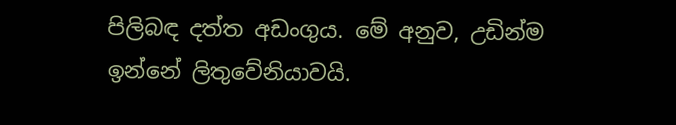පිලිබඳ දත්ත අඩංගුය. මේ අනුව, උඩින්ම ඉන්නේ ලිතුවේනියාවයි.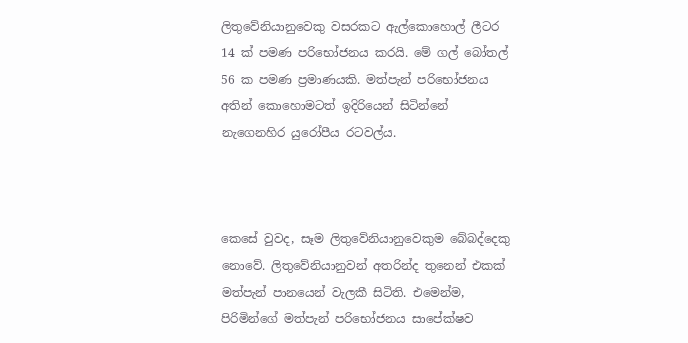ලිතුවේනියානුවෙකු වසරකට ඇල්කොහොල් ලීටර 14 ක් පමණ පරිභෝජනය කරයි. මේ ගල් බෝතල් 56 ක පමණ ප්‍රමාණයකි. මත්පැන් පරිභෝජනය අතින් කොහොමටත් ඉදිරියෙන් සිටින්නේ නැගෙනහිර යුරෝපීය රටවල්ය.



කෙසේ වුවද, සෑම ලිතුවේනියානුවෙකුම බේබද්දෙකු නොවේ. ලිතුවේනියානුවන් අතරින්ද තුනෙන් එකක් මත්පැන් පානයෙන් වැලකී සිටිති. එමෙන්ම, පිරිමින්ගේ මත්පැන් පරිභෝජනය සාපේක්ෂව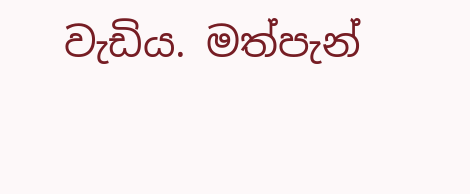වැඩිය. මත්පැන්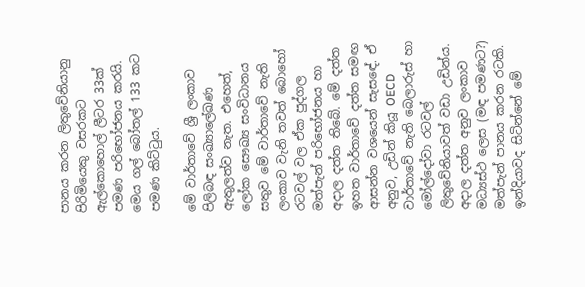පානය කරන ලිතුවේනියානු පිරිමියෙකු වසරකට ඇල්කොහොල් ලීටර 33ක් පමණ පරිභෝජනය කරයි. මෙය ගල් බෝතල් 133 කට පමණ කිට්ටුය.

මේ වාර්තාවේ ශ්‍රී ලංකාව පිලිබඳ සංඛ්‍යාලේඛණ ඇතුලත්ව නැත. එහෙත්, ලෝක සෞඛ්‍ය සංවිධානය සතුව මේ වාර්තාවේ නැති ලංකාව වැනි තවත් බොහෝ රටවල් වල ඒක පුද්ගල මත්පැන් පරිභෝජනය හා අදාල දත්ත තිබේ. මේ දත්ත ඉහත වාර්තාවේ දත්ත සමඟ ආසන්න වශයෙන් සැසඳේ. ඒ අනුව, උඩින් කියූ OECD වාර්තාවේ නැති බෙලාරුස් හා මෝල්දෝවා රටවල් ලිතුවේනියාවත් වඩා උඩින්ය. අදාල දත්ත අනුව ලංකාව මධ්‍යස්ථ ලෙස (මඳ පමණට?) මත්පැන් පානය කරන රටකි. ඉන්දියාවද සිටින්නේ මේ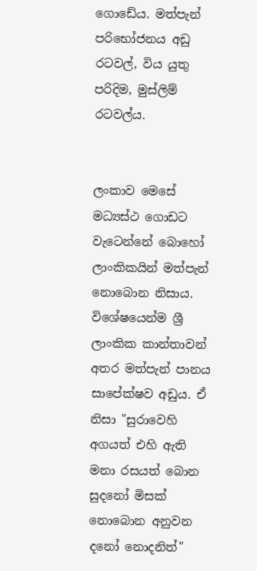ගොඩේය. මත්පැන් පරිභෝජනය අඩු රටවල්, විය යුතු පරිදිම, මුස්ලිම් රටවල්ය.


ලංකාව මෙසේ මධ්‍යස්ථ ගොඩට වැටෙන්නේ බොහෝ ලාංකිකයින් මත්පැන් නොබොන නිසාය. විශේෂයෙන්ම ශ්‍රී ලාංකික කාන්තාවන් අතර මත්පැන් පානය සාපේක්ෂව අඩුය. ඒ නිසා "සුරාවෙහි අගයත් එහි ඇති මනා රසයත් බොන සුදනෝ මිසක් නොබොන අනුවන දනෝ නොදනිත්"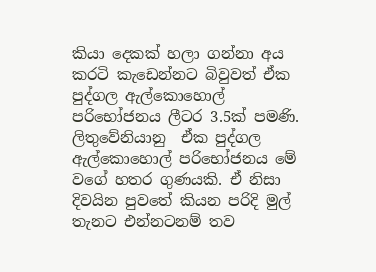කියා දෙකක් හලා ගන්නා අය කරටි කැඩෙන්නට බිවුවත් ඒක පුද්ගල ඇල්කොහොල් පරිභෝජනය ලීටර 3.5ක් පමණි. ලිතුවේනියානු  ඒක පුද්ගල ඇල්කොහොල් පරිභෝජනය මේ වගේ හතර ගුණයකි. ඒ නිසා දිවයින පුවතේ කියන පරිදි මුල් තැනට එන්නටනම් තව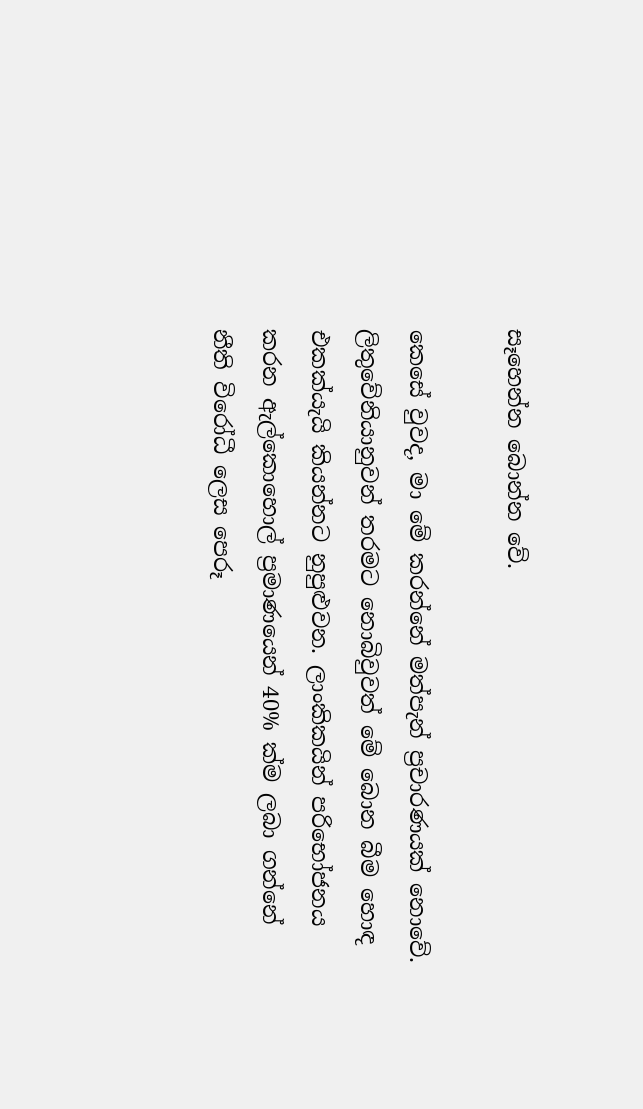සෑහෙන්න බොන්න වේ.

කෙසේ වුවද, මා මේ කරන්නේ මත්පැන් ප්‍රචාරණයක් නොවේ. ලිතුවේනියානුවන් තරමට නොබිවුවත් මේ බොන බීම හොඳ එකක්යැයි කියන්නට නුපුළුවන. ලාංකිකයින් පරිභෝජනය කරන ඇල්කොහොල් ප්‍රමාණයෙන් 40% ක්ම ලබා ගන්නේ නීති විරෝධී ලෙස පෙරූ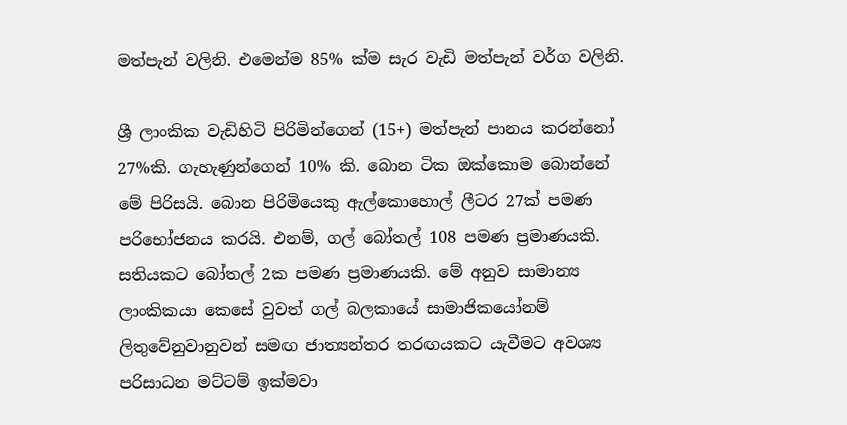මත්පැන් වලිනි. එමෙන්ම 85% ක්ම සැර වැඩි මත්පැන් වර්ග වලිනි.

ශ්‍රී ලාංකික වැඩිහිටි පිරිමින්ගෙන් (15+) මත්පැන් පානය කරන්නෝ 27%කි. ගැහැණුන්ගෙන් 10% කි. බොන ටික ඔක්කොම බොන්නේ මේ පිරිසයි. බොන පිරිමියෙකු ඇල්කොහොල් ලීටර 27ක් පමණ පරිභෝජනය කරයි. එනම්, ගල් බෝතල් 108 පමණ ප්‍රමාණයකි. සතියකට බෝතල් 2ක පමණ ප්‍රමාණයකි. මේ අනුව සාමාන්‍ය ලාංකිකයා කෙසේ වුවත් ගල් බලකායේ සාමාජිකයෝනම් ලිතුවේනුවානුවන් සමඟ ජාත්‍යන්තර තරඟයකට යැවීමට අවශ්‍ය පරිසාධන මට්ටම් ඉක්මවා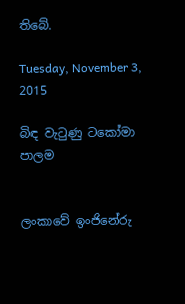තිබේ.

Tuesday, November 3, 2015

බිඳ වැටුණු ටකෝමා පාලම


ලංකාවේ ඉංජිනේරු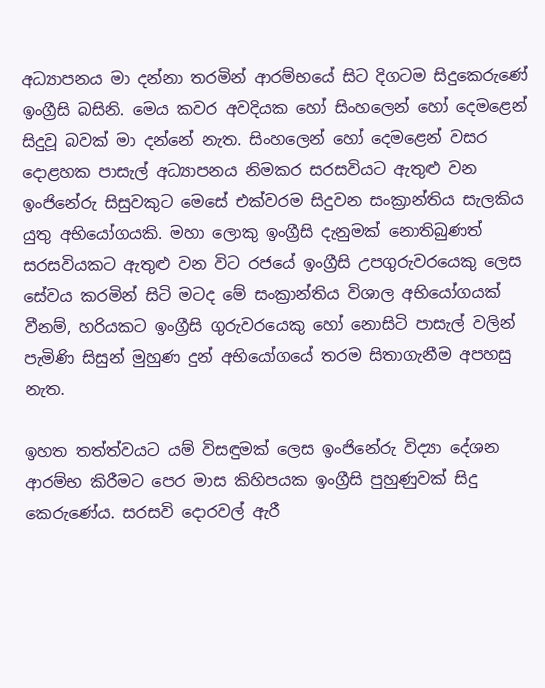අධ්‍යාපනය මා දන්නා තරමින් ආරම්භයේ සිට දිගටම සිදුකෙරුණේ ඉංග්‍රීසි බසිනි. මෙය කවර අවදියක හෝ සිංහලෙන් හෝ දෙමළෙන් සිදුවූ බවක් මා දන්නේ නැත. සිංහලෙන් හෝ දෙමළෙන් වසර දොළහක පාසැල් අධ්‍යාපනය නිමකර සරසවියට ඇතුළු වන ඉංජිනේරු සිසුවකුට මෙසේ එක්වරම සිදුවන සංක්‍රාන්තිය සැලකිය යුතු අභියෝගයකි. මහා ලොකු ඉංග්‍රීසි දැනුමක් නොතිබුණත් සරසවියකට ඇතුළු වන විට රජයේ ඉංග්‍රීසි උපගුරුවරයෙකු ලෙස සේවය කරමින් සිටි මටද මේ සංක්‍රාන්තිය විශාල අභියෝගයක් වීනම්, හරියකට ඉංග්‍රීසි ගුරුවරයෙකු හෝ නොසිටි පාසැල් වලින් පැමිණි සිසුන් මුහුණ දුන් අභියෝගයේ තරම සිතාගැනීම අපහසු නැත.

ඉහත තත්ත්වයට යම් විසඳුමක් ලෙස ඉංජිනේරු විද්‍යා දේශන ආරම්භ කිරීමට පෙර මාස කිහිපයක ඉංග්‍රීසි පුහුණුවක් සිදු කෙරුණේය. සරසවි දොරවල් ඇරී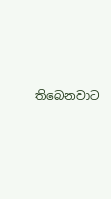තිබෙනවාට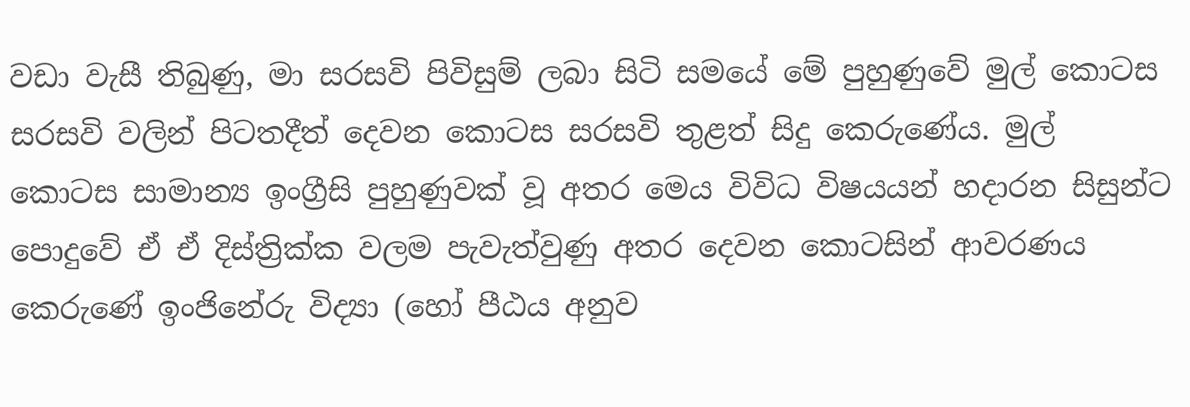වඩා වැසී තිබුණු, මා සරසවි පිවිසුම් ලබා සිටි සමයේ මේ පුහුණුවේ මුල් කොටස සරසවි වලින් පිටතදීත් දෙවන කොටස සරසවි තුළත් සිදු කෙරුණේය. මුල් කොටස සාමාන්‍ය ඉංග්‍රීසි පුහුණුවක් වූ අතර මෙය විවිධ විෂයයන් හදාරන සිසුන්ට පොදුවේ ඒ ඒ දිස්ත්‍රික්ක වලම පැවැත්වුණු අතර දෙවන කොටසින් ආවරණය කෙරුණේ ඉංජිනේරු විද්‍යා (හෝ පීඨය අනුව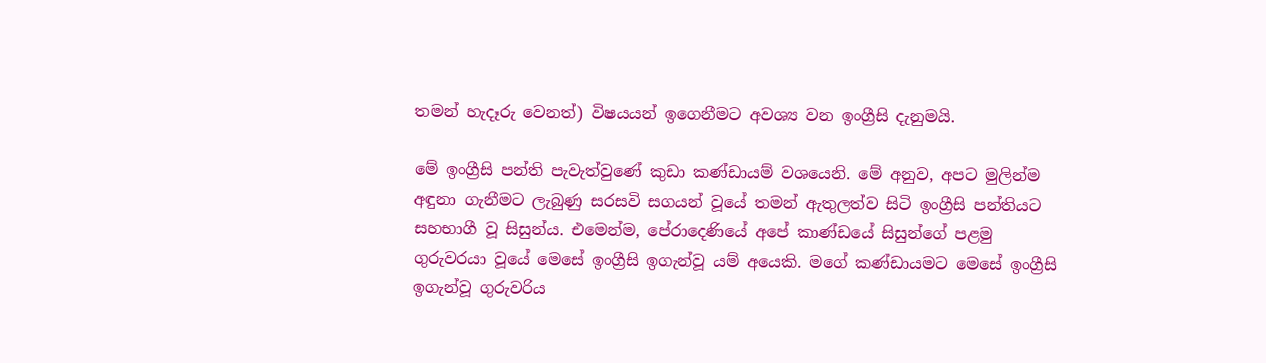තමන් හැදෑරු වෙනත්) විෂයයන් ඉගෙනීමට අවශ්‍ය වන ඉංග්‍රීසි දැනුමයි.

මේ ඉංග්‍රීසි පන්ති පැවැත්වුණේ කුඩා කණ්ඩායම් වශයෙනි. මේ අනුව, අපට මුලින්ම අඳුනා ගැනීමට ලැබුණු සරසවි සගයන් වූයේ තමන් ඇතුලත්ව සිටි ඉංග්‍රීසි පන්තියට සහභාගී වූ සිසුන්ය. එමෙන්ම, පේරාදෙණියේ අපේ කාණ්ඩයේ සිසුන්ගේ පළමු ගුරුවරයා වූයේ මෙසේ ඉංග්‍රීසි ඉගැන්වූ යම් අයෙකි. මගේ කණ්ඩායමට මෙසේ ඉංග්‍රීසි ඉගැන්වූ ගුරුවරිය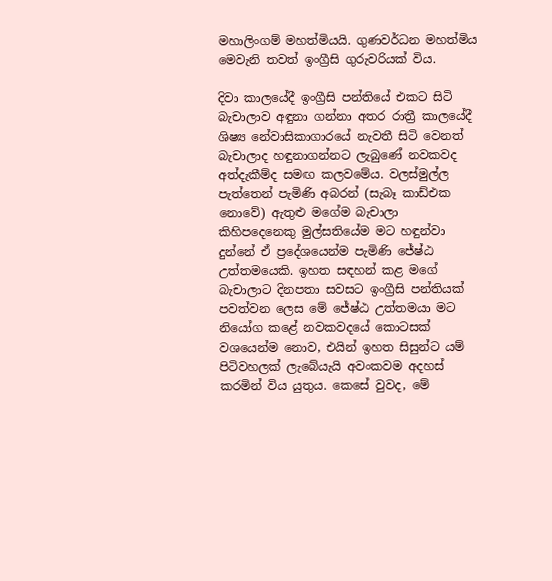මහාලිංගම් මහත්මියයි. ගුණවර්ධන මහත්මිය මෙවැනි තවත් ඉංග්‍රීසි ගුරුවරියක් විය.

දිවා කාලයේදී ඉංග්‍රීසි පන්තියේ එකට සිටි බැචාලාව අඳුනා ගන්නා අතර රාත්‍රී කාලයේදී ශිෂ්‍ය නේවාසිකාගාරයේ නැවතී සිටි වෙනත් බැචාලාද හඳුනාගන්නට ලැබුණේ නවකවද අත්දැකීම්ද සමඟ කලවමේය. වලස්මුල්ල පැත්තෙන් පැමිණි අබරන් (සැබෑ කාඩ්එක නොවේ) ඇතුළු මගේම බැචාලා කිහිපදෙනෙකු මුල්සතියේම මට හඳුන්වා දුන්නේ ඒ ප්‍රදේශයෙන්ම පැමිණි ජේෂ්ඨ උත්තමයෙකි. ඉහත සඳහන් කළ මගේ බැචාලාට දිනපතා සවසට ඉංග්‍රීසි පන්තියක් පවත්වන ලෙස මේ ජේෂ්ඨ උත්තමයා මට නියෝග කළේ නවකවදයේ කොටසක් වශයෙන්ම නොව, එයින් ඉහත සිසුන්ට යම් පිටිවහලක් ලැබේයැයි අවංකවම අදහස් කරමින් විය යුතුය. කෙසේ වුවද, මේ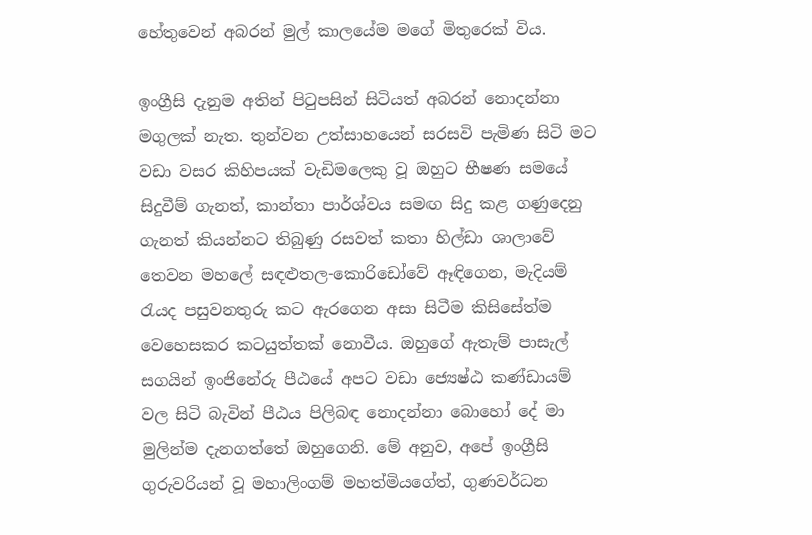හේතුවෙන් අබරන් මුල් කාලයේම මගේ මිතුරෙක් විය.

ඉංග්‍රීසි දැනුම අතින් පිටුපසින් සිටියත් අබරන් නොදන්නා මගුලක් නැත. තුන්වන උත්සාහයෙන් සරසවි පැමිණ සිටි මට වඩා වසර කිහිපයක් වැඩිමලෙකු වූ ඔහුට භීෂණ සමයේ සිදුවීම් ගැනත්, කාන්තා පාර්ශ්වය සමඟ සිදු කළ ගණුදෙනු ගැනත් කියන්නට තිබුණු රසවත් කතා හිල්ඩා ශාලාවේ තෙවන මහලේ සඳළුතල-කොරිඩෝවේ ඈඳිගෙන, මැදියම් රැයද පසුවනතුරු කට ඇරගෙන අසා සිටීම කිසිසේත්ම වෙහෙසකර කටයුත්තක් නොවීය. ඔහුගේ ඇතැම් පාසැල් සගයින් ඉංජිනේරු පීඨයේ අපට වඩා ජ්‍යෙෂ්ඨ කණ්ඩායම් වල සිටි බැවින් පීඨය පිලිබඳ නොදන්නා බොහෝ දේ මා මුලින්ම දැනගත්තේ ඔහුගෙනි. මේ අනුව, අපේ ඉංග්‍රීසි ගුරුවරියන් වූ මහාලිංගම් මහත්මියගේත්, ගුණවර්ධන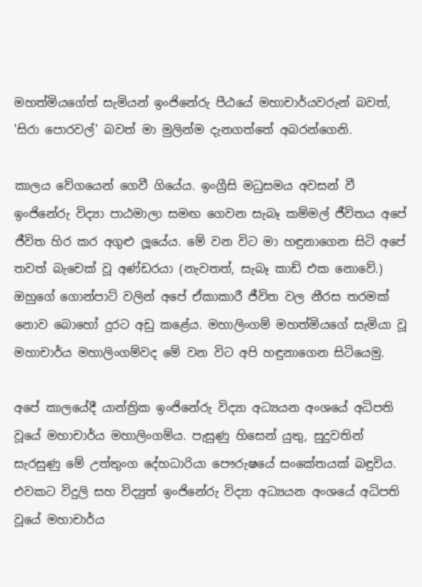මහත්මියගේත් සැමියන් ඉංජිනේරු පීඨයේ මහාචාර්යවරුන් බවත්, 'සිරා පොරවල්' බවත් මා මුලින්ම දැනගත්තේ අබරන්ගෙනි.

කාලය වේගයෙන් ගෙවී ගියේය. ඉංග්‍රීසි මධුසමය අවසන් වී ඉංජිනේරු විද්‍යා පාඨමාලා සමඟ ගෙවන සැබෑ කම්මල් ජීවිතය අපේ ජීවිත හිර කර අගුළු ලූයේය. මේ වන විට මා හඳුනාගෙන සිටි අපේ තවත් බැචෙක් වූ අණ්ඩරයා (නැවතත්, සැබෑ කාඩ් එක නොවේ.) ඔහුගේ ගොන්පාට් වලින් අපේ ඒකාකාරී ජීවිත වල නීරස තරමක් නොව බොහෝ දුරට අඩු කළේය. මහාලිංගම් මහත්මියගේ සැමියා වූ මහාචාර්ය මහාලිංගම්වද මේ වන විට අපි හඳුනාගෙන සිටියෙමු.

අපේ කාලයේදී යාන්ත්‍රික ඉංජිනේරු විද්‍යා අධ්‍යයන අංශයේ අධිපති වූයේ මහාචාර්ය මහාලිංගම්ය. පැසුණු හිසෙන් යුතු, සුදුවතින් සැරසුණු මේ උත්තුංග දේහධාරියා පෞරුෂයේ සංකේතයක් බඳුවිය. එවකට විදුලි සහ විද්‍යුත් ඉංජිනේරු විද්‍යා අධ්‍යයන අංශයේ අධිපති වූයේ මහාචාර්ය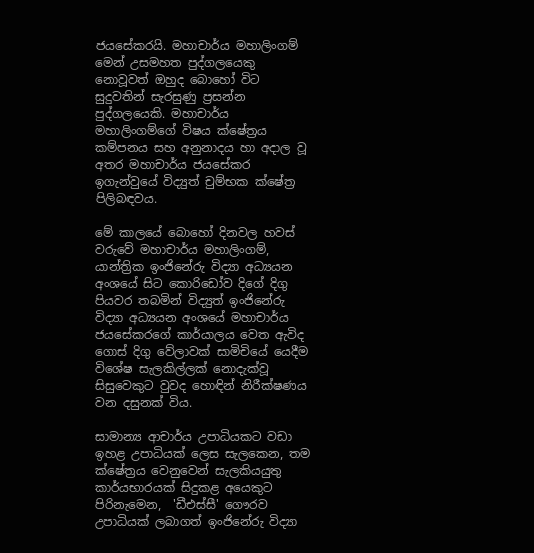ජයසේකරයි. මහාචාර්ය මහාලිංගම් මෙන් උසමහත පුද්ගලයෙකු නොවූවත් ඔහුද බොහෝ විට සුදුවතින් සැරසුණු ප්‍රසන්න පුද්ගලයෙකි. මහාචාර්ය මහාලිංගම්ගේ විෂය ක්ෂේත්‍රය කම්පනය සහ අනුනාදය හා අදාල වූ අතර මහාචාර්ය ජයසේකර ඉගැන්වුයේ විද්‍යුත් චුම්භක ක්ෂේත්‍ර පිලිබඳවය.

මේ කාලයේ බොහෝ දිනවල හවස් වරුවේ මහාචාර්ය මහාලිංගම්, යාන්ත්‍රික ඉංජිනේරු විද්‍යා අධ්‍යයන අංශයේ සිට කොරිඩෝව දිගේ දිගු පියවර තබමින් විද්‍යුත් ඉංජිනේරු විද්‍යා අධ්‍යයන අංශයේ මහාචාර්ය ජයසේකරගේ කාර්යාලය වෙත ඇවිද ගොස් දිගු වේලාවක් සාමිචියේ යෙදීම විශේෂ සැලකිල්ලක් නොදැක්වූ සිසුවෙකුට වුවද හොඳින් නිරීක්ෂණය වන දසුනක් විය.

සාමාන්‍ය ආචාර්ය උපාධියකට වඩා ඉහළ උපාධියක් ලෙස සැලකෙන, තම ක්ෂේත්‍රය වෙනුවෙන් සැලකියයුතු කාර්යභාරයක් සිදුකළ අයෙකුට පිරිනැමෙන,  'ඩීඑස්සී' ගෞරව උපාධියක් ලබාගත් ඉංජිනේරු විද්‍යා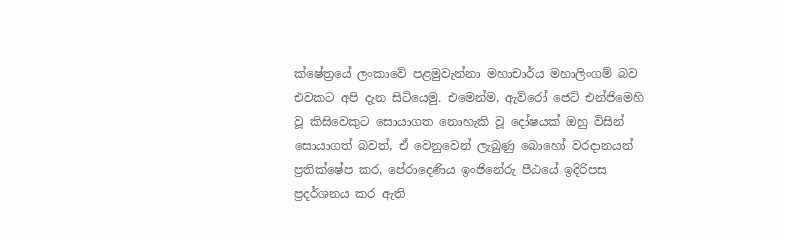ක්ෂේත්‍රයේ ලංකාවේ පළමුවැන්නා මහාචාර්ය මහාලිංගම් බව එවකට අපි දැන සිටියෙමු. එමෙන්ම, ඇව්රෝ ජෙට් එන්ජිමෙහි වූ කිසිවෙකුට සොයාගත නොහැකි වූ දෝෂයක් ඔහු විසින් සොයාගත් බවත්, ඒ වෙනුවෙන් ලැබුණු බොහෝ වරදානයන් ප්‍රතික්ෂේප කර, පේරාදෙණිය ඉංජිනේරු පීඨයේ ඉදිරිපස ප්‍රදර්ශනය කර ඇති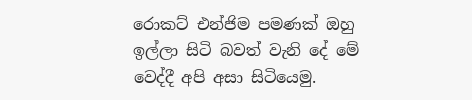රොකට් එන්ජිම පමණක් ඔහු ඉල්ලා සිටි බවත් වැනි දේ මේ වෙද්දී අපි අසා සිටියෙමු.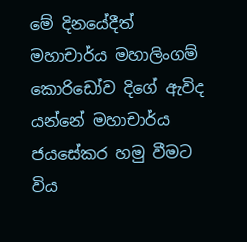මේ දිනයේදීත් මහාචාර්ය මහාලිංගම් කොරිඩෝව දිගේ ඇවිද යන්නේ මහාචාර්ය ජයසේකර හමු වීමට විය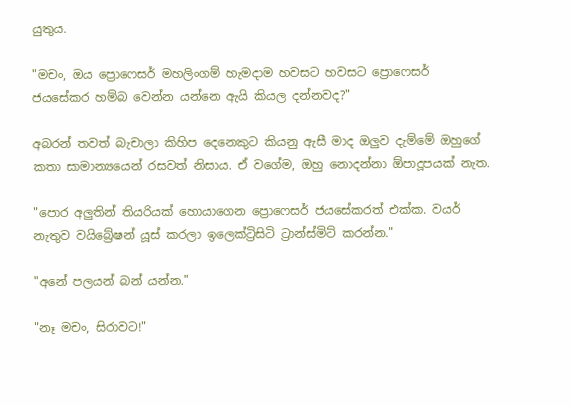යුතුය.

"මචං, ඔය ප්‍රොෆෙසර් මහලිංගම් හැමදාම හවසට හවසට ප්‍රොෆෙසර් ජයසේකර හම්බ වෙන්න යන්නෙ ඇයි කියල දන්නවද?"

අබරන් තවත් බැචාලා කිහිප දෙනෙකුට කියනු ඇසී මාද ඔලුව දැම්මේ ඔහුගේ කතා සාමාන්‍යයෙන් රසවත් නිසාය. ඒ වගේම, ඔහු නොදන්නා ඕපාදූපයක් නැත.

"පොර අලුතින් තියරියක් හොයාගෙන ප්‍රොෆෙසර් ජයසේකරත් එක්ක. වයර් නැතුව වයිබ්‍රේෂන් යූස් කරලා ඉලෙක්ට්‍රිසිටි ට්‍රාන්ස්මිට් කරන්න."

"අනේ පලයන් බන් යන්න."

"නෑ මචං, සිරාවට!"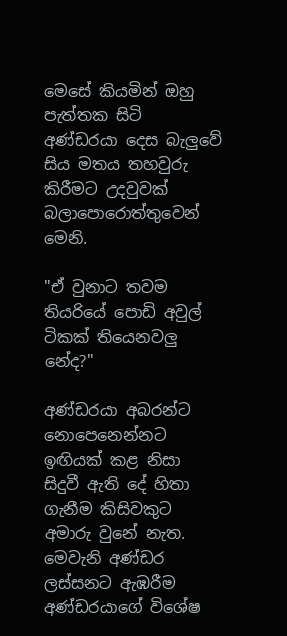මෙසේ කියමින් ඔහු පැත්තක සිටි අණ්ඩරයා දෙස බැලුවේ සිය මතය තහවුරු කිරීමට උදවුවක් බලාපොරොත්තුවෙන් මෙනි.

"ඒ වුනාට තවම තියරියේ පොඩි අවුල් ටිකක් තියෙනවලු නේද?"

අණ්ඩරයා අබරන්ට නොපෙනෙන්නට ඉඟියක් කළ නිසා සිදුවී ඇති දේ හිතා ගැනීම කිසිවකුට අමාරු වුනේ නැත. මෙවැනි අණ්ඩර ලස්සනට ඇඹරීම අණ්ඩරයාගේ විශේෂ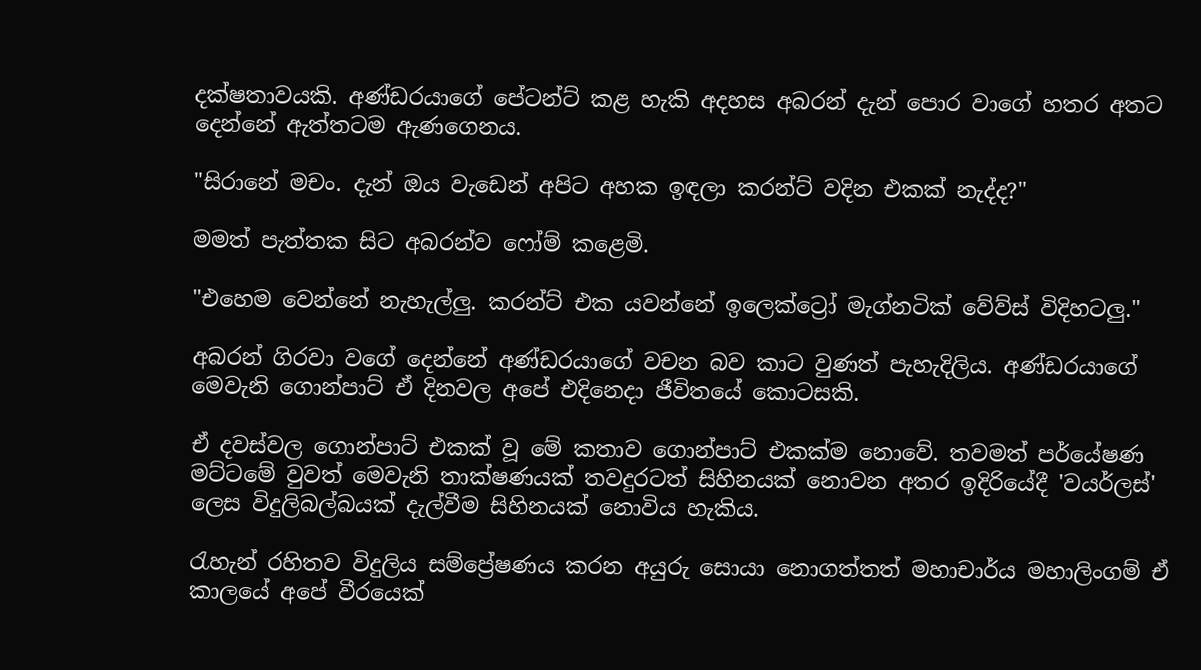දක්ෂතාවයකි. අණ්ඩරයාගේ පේටන්ට් කළ හැකි අදහස අබරන් දැන් පොර වාගේ හතර අතට දෙන්නේ ඇත්තටම ඇණගෙනය.

"සිරානේ මචං. දැන් ඔය වැඩෙන් අපිට අහක ඉඳලා කරන්ට් වදින එකක් නැද්ද?"

මමත් පැත්තක සිට අබරන්ව ෆෝම් කළෙමි.

"එහෙම වෙන්නේ නැහැල්ලු. කරන්ට් එක යවන්නේ ඉලෙක්ට්‍රෝ මැග්නටික් වේව්ස් විදිහටලු."

අබරන් ගිරවා වගේ දෙන්නේ අණ්ඩරයාගේ වචන බව කාට වුණත් පැහැදිලිය. අණ්ඩරයාගේ මෙවැනි ගොන්පාට් ඒ දිනවල අපේ එදිනෙදා ජීවිතයේ කොටසකි.

ඒ දවස්වල ගොන්පාට් එකක් වූ මේ කතාව ගොන්පාට් එකක්ම නොවේ. තවමත් පර්යේෂණ මට්ටමේ වුවත් මෙවැනි තාක්ෂණයක් තවදුරටත් සිහිනයක් නොවන අතර ඉදිරියේදී 'වයර්ලස්' ලෙස විදුලිබල්බයක් දැල්වීම සිහිනයක් නොවිය හැකිය.

රැහැන් රහිතව විදුලිය සම්ප්‍රේෂණය කරන අයුරු සොයා නොගත්තත් මහාචාර්ය මහාලිංගම් ඒ කාලයේ අපේ වීරයෙක්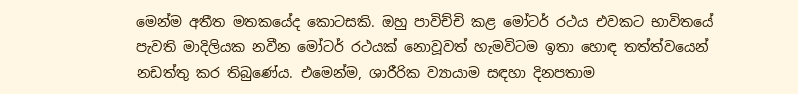මෙන්ම අතීත මතකයේද කොටසකි. ඔහු පාවිච්චි කළ මෝටර් රථය එවකට භාවිතයේ පැවති මාදිලියක නවීන මෝටර් රථයක් නොවූවත් හැමවිටම ඉතා හොඳ තත්ත්වයෙන් නඩත්තු කර තිබුණේය. එමෙන්ම, ශාරීරික ව්‍යායාම සඳහා දිනපතාම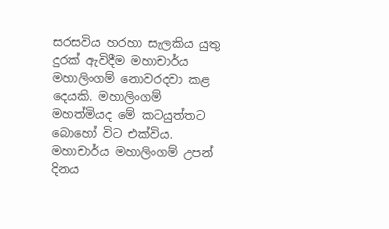සරසවිය හරහා සැලකිය යුතු දුරක් ඇවිදීම මහාචාර්ය මහාලිංගම් නොවරදවා කළ දෙයකි. මහාලිංගම් මහත්මියද මේ කටයුත්තට බොහෝ විට එක්විය. මහාචාර්ය මහාලිංගම් උපන් දිනය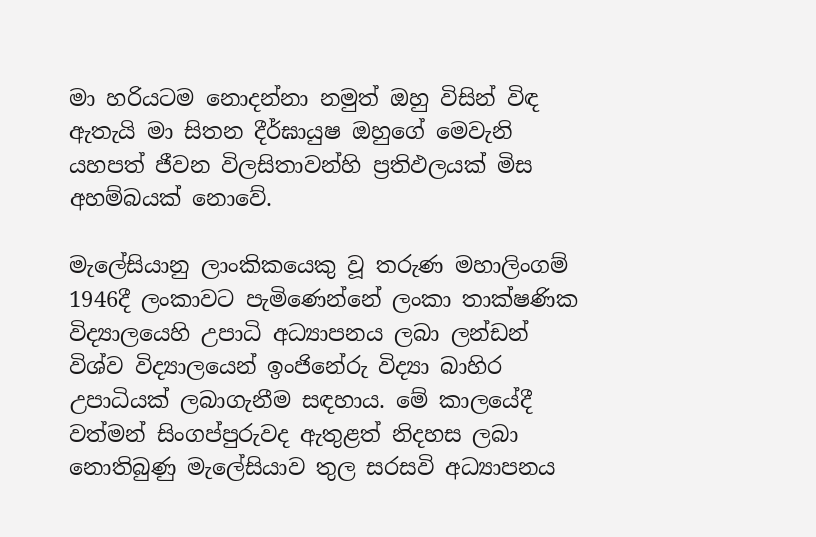මා හරියටම නොදන්නා නමුත් ඔහු විසින් විඳ ඇතැයි මා සිතන දීර්ඝායුෂ ඔහුගේ මෙවැනි යහපත් ජීවන විලසිතාවන්හි ප්‍රතිඵලයක් මිස අහම්බයක් නොවේ.

මැලේසියානු ලාංකිකයෙකු වූ තරුණ මහාලිංගම් 1946දී ලංකාවට පැමිණෙන්නේ ලංකා තාක්ෂණික විද්‍යාලයෙහි උපාධි අධ්‍යාපනය ලබා ලන්ඩන් විශ්ව විද්‍යාලයෙන් ඉංජිනේරු විද්‍යා බාහිර උපාධියක් ලබාගැනීම සඳහාය. මේ කාලයේදී වත්මන් සිංගප්පුරුවද ඇතුළත් නිදහස ලබා නොතිබුණු මැලේසියාව තුල සරසවි අධ්‍යාපනය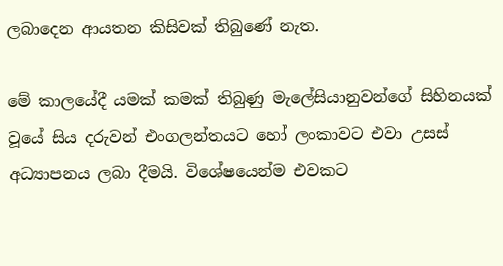ලබාදෙන ආයතන කිසිවක් තිබුණේ නැත.

මේ කාලයේදී යමක් කමක් තිබුණු මැලේසියානුවන්ගේ සිහිනයක් වූයේ සිය දරුවන් එංගලන්තයට හෝ ලංකාවට එවා උසස් අධ්‍යාපනය ලබා දීමයි. විශේෂයෙන්ම එවකට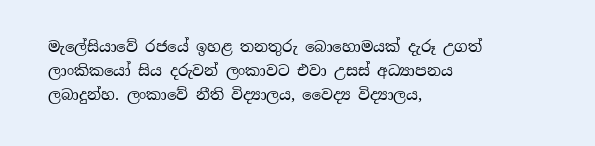මැලේසියාවේ රජයේ ඉහළ තනතුරු බොහොමයක් දැරූ උගත් ලාංකිකයෝ සිය දරුවන් ලංකාවට එවා උසස් අධ්‍යාපනය ලබාදුන්හ. ලංකාවේ නීති විද්‍යාලය, වෛද්‍ය විද්‍යාලය,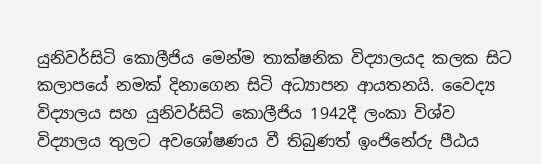යුනිවර්සිටි කොලීජිය මෙන්ම තාක්ෂනික විද්‍යාලයද කලක සිට කලාපයේ නමක් දිනාගෙන සිටි අධ්‍යාපන ආයතනයි. වෛද්‍ය විද්‍යාලය සහ යුනිවර්සිටි කොලීජිය 1942දී ලංකා විශ්ව විද්‍යාලය තුලට අවශෝෂණය වී තිබුණත් ඉංජිනේරු පීඨය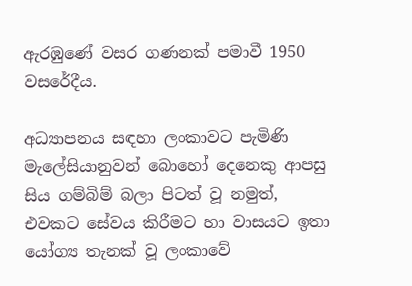ඇරඹුණේ වසර ගණනක් පමාවී 1950 වසරේදීය.

අධ්‍යාපනය සඳහා ලංකාවට පැමිණි මැලේසියානුවන් බොහෝ දෙනෙකු ආපසු සිය ගම්බිම් බලා පිටත් වූ නමුත්, එවකට සේවය කිරීමට හා වාසයට ඉතා යෝග්‍ය තැනක් වූ ලංකාවේ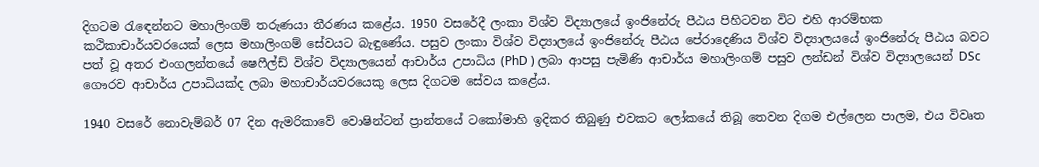දිගටම රැඳෙන්නට මහාලිංගම් තරුණයා තීරණය කළේය. 1950 වසරේදී ලංකා විශ්ව විද්‍යාලයේ ඉංජිනේරු පීඨය පිහිටවන විට එහි ආරම්භක කථිකාචාර්යවරයෙක් ලෙස මහාලිංගම් සේවයට බැඳුණේය. පසුව ලංකා විශ්ව විද්‍යාලයේ ඉංජිනේරු පීඨය පේරාදෙණිය විශ්ව විද්‍යාලයයේ ඉංජිනේරු පීඨය බවට පත් වූ අතර එංගලන්තයේ ෂෙෆීල්ඩ් විශ්ව විද්‍යාලයෙන් ආචාර්ය උපාධිය (PhD ) ලබා ආපසු පැමිණි ආචාර්ය මහාලිංගම් පසුව ලන්ඩන් විශ්ව විද්‍යාලයෙන් DSc ගෞරව ආචාර්ය උපාධියක්ද ලබා මහාචාර්යවරයෙකු ලෙස දිගටම සේවය කළේය.

1940 වසරේ නොවැම්බර් 07 දින ඇමරිකාවේ වොෂින්ටන් ප්‍රාන්තයේ ටකෝමාහි ඉදිකර තිබුණු එවකට ලෝකයේ තිබූ තෙවන දිගම එල්ලෙන පාලම, එය විවෘත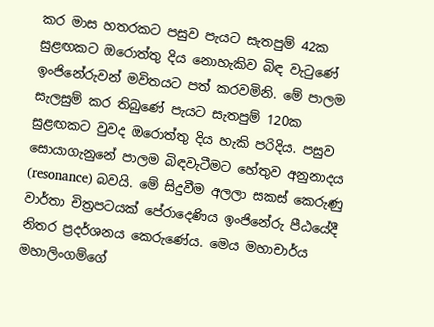කර මාස හතරකට පසුව පැයට සැතපුම් 42ක සුළඟකට ඔරොත්තු දිය නොහැකිව බිඳ වැටුණේ ඉංජිනේරුවන් මවිතයට පත් කරවමිනි. මේ පාලම සැලසුම් කර තිබුණේ පැයට සැතපුම් 120ක සුළඟකට වුවද ඔරොත්තු දිය හැකි පරිදිය. පසුව සොයාගැනුනේ පාලම බිඳවැටීමට හේතුව අනුනාදය (resonance) බවයි. මේ සිදුවීම අලලා සකස් කෙරුණු වාර්තා චිත්‍රපටයක් පේරාදෙණිය ඉංජිනේරු පීඨයේදී නිතර ප්‍රදර්ශනය කෙරුණේය. මෙය මහාචාර්ය මහාලිංගම්ගේ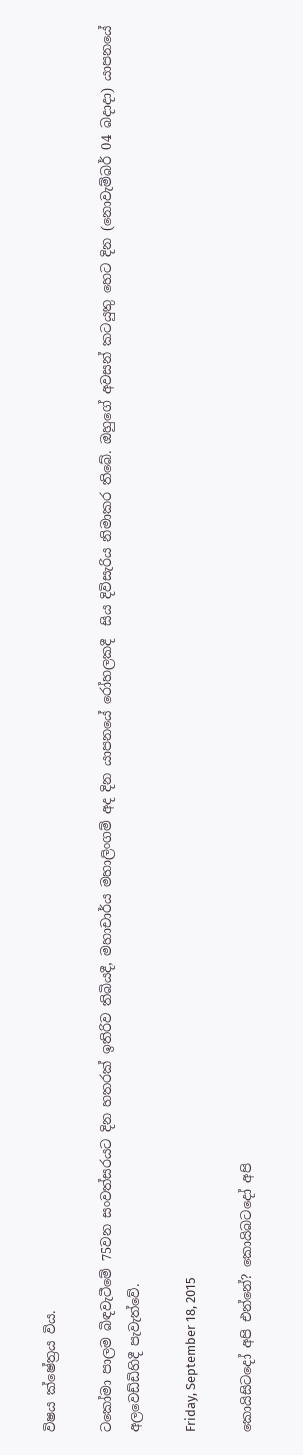විෂය ක්ෂේත්‍රය විය.

ටකෝමා පාලම බිඳවැටීමේ 75වන සංවත්සරයට දින හතරක් ඉතිරිව තිබියදී, මහාචාර්ය මහාලිංගම් අද දින යාපනයේ රෝහලකදී  සිය දිවිසැරිය නිමාකර තිබේ. ඔහුගේ අවසන් කටයුතු හෙට දින (නොවැම්බර් 04 බදාදා) යාපනයේ අලවෙඩ්ඩිහිදී පැවැත්වේ.

Friday, September 18, 2015

කොයිසිටදෝ අපි එන්නේ? කොයිබටදෝ අපි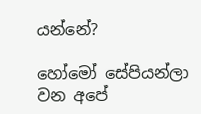යන්නේ?

හෝමෝ සේපියන්ලා වන අපේ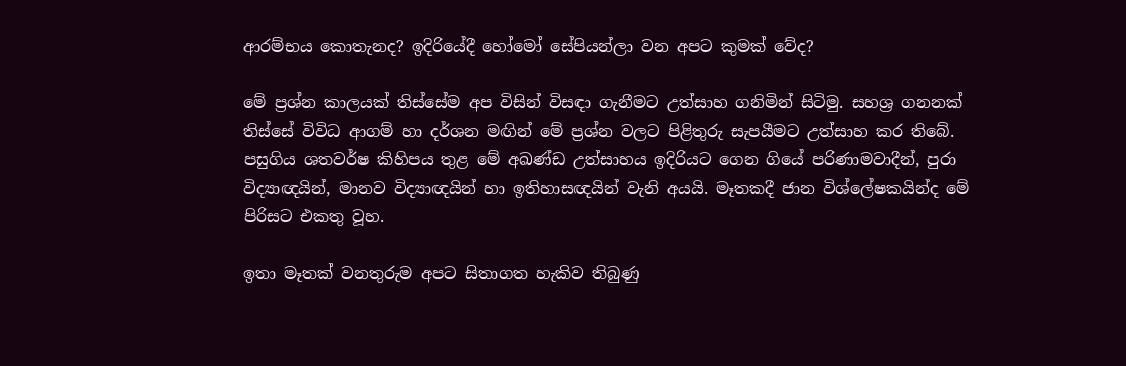ආරම්භය කොතැනද? ඉදිරියේදී හෝමෝ සේපියන්ලා වන අපට කුමක් වේද?

මේ ප්‍රශ්න කාලයක් තිස්සේම අප විසින් විසඳා ගැනීමට උත්සාහ ගනිමින් සිටිමු. සහශ්‍ර ගනනක් තිස්සේ විවිධ ආගම් හා දර්ශන මඟින් මේ ප්‍රශ්න වලට පිළිතුරු සැපයීමට උත්සාහ කර තිබේ. පසුගිය ශතවර්ෂ කිහිපය තුළ මේ අඛණ්ඩ උත්සාහය ඉදිරියට ගෙන ගියේ පරිණාමවාදීන්, පුරා විද්‍යාඥයින්, මානව විද්‍යාඥයින් හා ඉතිහාසඥයින් වැනි අයයි. මෑතකදී ජාන විශ්ලේෂකයින්ද මේ පිරිසට එකතු වූහ.

ඉතා මෑතක් වනතුරුම අපට සිතාගත හැකිව තිබුණු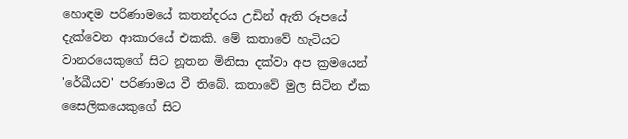හොඳම පරිණාමයේ කතන්දරය උඩින් ඇති රූපයේ දැක්වෙන ආකාරයේ එකකි. මේ කතාවේ හැටියට වානරයෙකුගේ සිට නූතන මිනිසා දක්වා අප ක්‍රමයෙන් 'රේඛීයව' පරිණාමය වී තිබේ. කතාවේ මුල සිටින ඒක සෛලිකයෙකුගේ සිට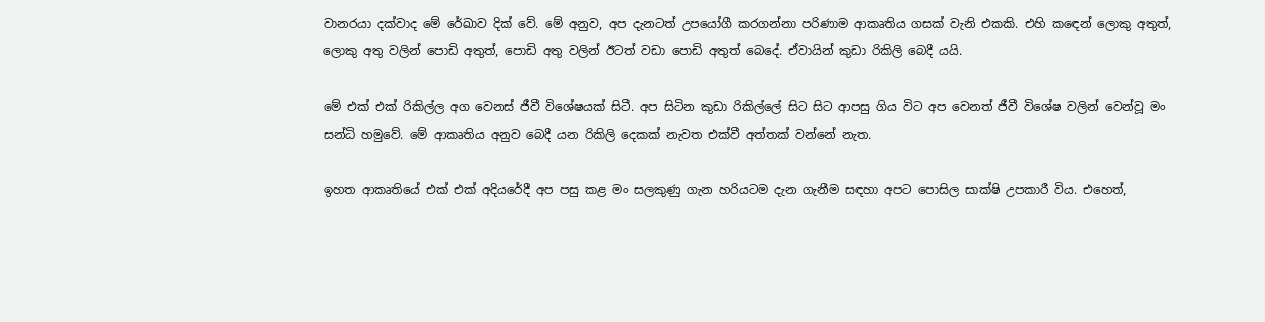වානරයා දක්වාද මේ රේඛාව දික් වේ. මේ අනුව, අප දැනටත් උපයෝගී කරගන්නා පරිණාම ආකෘතිය ගසක් වැනි එකකි. එහි කඳෙන් ලොකු අතුත්, ලොකු අතු වලින් පොඩි අතුත්, පොඩි අතු වලින් ඊටත් වඩා පොඩි අතුත් බෙදේ. ඒවායින් කුඩා රිකිලි බෙදී යයි.

මේ එක් එක් රිකිල්ල අග වෙනස් ජීවී විශේෂයක් සිටී. අප සිටින කුඩා රිකිල්ලේ සිට සිට ආපසු ගිය විට අප වෙනත් ජීවී විශේෂ වලින් වෙන්වූ මං සන්ධි හමුවේ. මේ ආකෘතිය අනුව බෙදී යන රිකිලි දෙකක් නැවත එක්වී අත්තක් වන්නේ නැත.

ඉහත ආකෘතියේ එක් එක් අදියරේදී අප පසු කළ මං සලකුණු ගැන හරියටම දැන ගැනීම සඳහා අපට පොසිල සාක්ෂි උපකාරී විය. එහෙත්,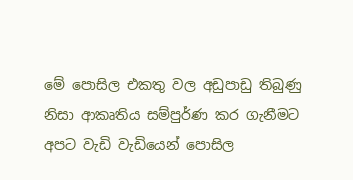මේ පොසිල එකතු වල අඩුපාඩු තිබුණු නිසා ආකෘතිය සම්පුර්ණ කර ගැනීමට අපට වැඩි වැඩියෙන් පොසිල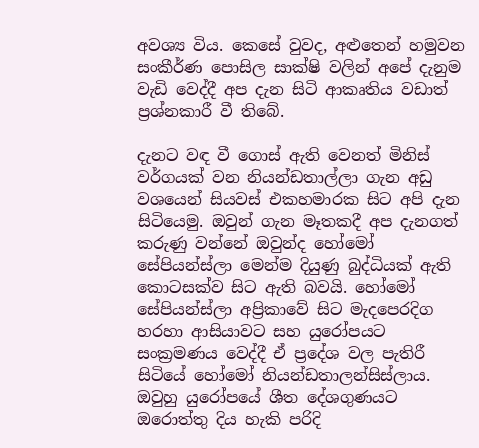අවශ්‍ය විය. කෙසේ වුවද, අළුතෙන් හමුවන සංකීර්ණ පොසිල සාක්ෂි වලින් අපේ දැනුම වැඩි වෙද්දී අප දැන සිටි ආකෘතිය වඩාත් ප්‍රශ්නකාරී වී තිබේ.

දැනට වඳ වී ගොස් ඇති වෙනත් මිනිස් වර්ගයක් වන නියන්ඩතාල්ලා ගැන අඩු වශයෙන් සියවස් එකහමාරක සිට අපි දැන සිටියෙමු. ඔවුන් ගැන මෑතකදී අප දැනගත් කරුණු වන්නේ ඔවුන්ද හෝමෝ සේපියන්ස්ලා මෙන්ම දියුණු බුද්ධියක් ඇති කොටසක්ව සිට ඇති බවයි. හෝමෝ සේපියන්ස්ලා අප්‍රිකාවේ සිට මැදපෙරදිග හරහා ආසියාවට සහ යුරෝපයට සංක්‍රමණය වෙද්දී ඒ ප්‍රදේශ වල පැතිරී සිටියේ හෝමෝ නියන්ඩතාලන්සිස්ලාය. ඔවුහු යුරෝපයේ ශීත දේශගුණයට ඔරොත්තු දිය හැකි පරිදි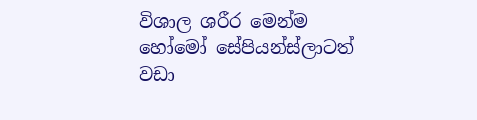විශාල ශරීර මෙන්ම හෝමෝ සේපියන්ස්ලාටත් වඩා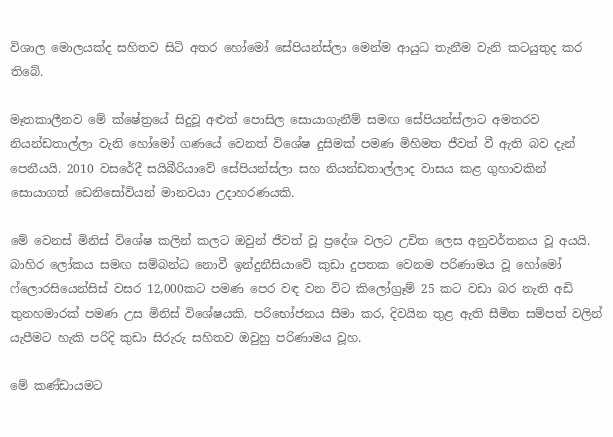විශාල මොලයක්ද සහිතව සිටි අතර හෝමෝ සේපියන්ස්ලා මෙන්ම ආයුධ තැනීම වැනි කටයුතුද කර තිබේ.

මෑතකාලීනව මේ ක්ෂේත්‍රයේ සිදුවූ අළුත් පොසිල සොයාගැනීම් සමඟ සේපියන්ස්ලාට අමතරව නියන්ඩතාල්ලා වැනි හෝමෝ ගණයේ වෙනත් විශේෂ දුසිමක් පමණ මිහිමත ජීවත් වී ඇති බව දැන් පෙනීයයි. 2010 වසරේදී සයිබීරියාවේ සේපියන්ස්ලා සහ නියන්ඩතාල්ලාද වාසය කළ ගුහාවකින් සොයාගත් ඩෙනිසෝවියන් මානවයා උදාහරණයකි.

මේ වෙනස් මිනිස් විශේෂ කලින් කලට ඔවුන් ජීවත් වූ ප්‍රදේශ වලට උචිත ලෙස අනුවර්තනය වූ අයයි. බාහිර ලෝකය සමඟ සම්බන්ධ නොවී ඉන්දුනීසියාවේ කුඩා දුපතක වෙනම පරිණාමය වූ හෝමෝ ෆ්ලොරසියෙන්සිස් වසර 12,000කට පමණ පෙර වඳ වන විට කිලෝග්‍රෑම් 25 කට වඩා බර නැති අඩි තුනහමාරක් පමණ උස මිනිස් විශේෂයකි. පරිභෝජනය සීමා කර, දිවයින තුළ ඇති සීමිත සම්පත් වලින් යැපීමට හැකි පරිදි කුඩා සිරුරු සහිතව ඔවුහු පරිණාමය වූහ.

මේ කණ්ඩායමට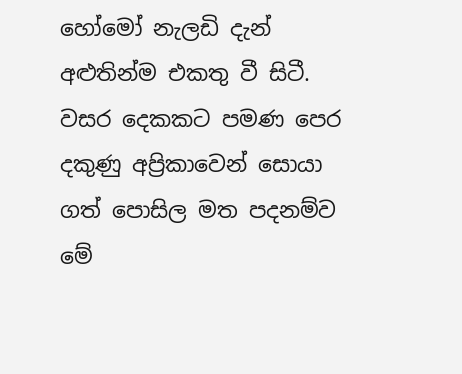හෝමෝ නැලඩි දැන් අළුතින්ම එකතු වී සිටී. වසර දෙකකට පමණ පෙර දකුණු අප්‍රිකාවෙන් සොයා ගත් පොසිල මත පදනම්ව මේ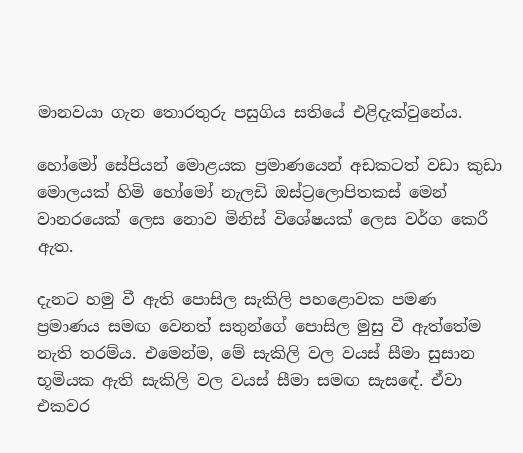මානවයා ගැන තොරතුරු පසුගිය සතියේ එළිදැක්වුනේය.

හෝමෝ සේපියන් මොළයක ප්‍රමාණයෙන් අඩකටත් වඩා කුඩා මොලයක් හිමි හෝමෝ නැලඩි ඔස්ට්‍රලොපිතකස් මෙන් වානරයෙක් ලෙස නොව මිනිස් විශේෂයක් ලෙස වර්ග කෙරී ඇත.

දැනට හමු වී ඇති පොසිල සැකිලි පහළොවක පමණ ප්‍රමාණය සමඟ වෙනත් සතුන්ගේ පොසිල මුසු වී ඇත්තේම නැති තරම්ය. එමෙන්ම, මේ සැකිලි වල වයස් සීමා සුසාන භූමියක ඇති සැකිලි වල වයස් සීමා සමඟ සැසඳේ. ඒවා එකවර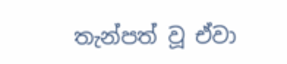තැන්පත් වූ ඒවා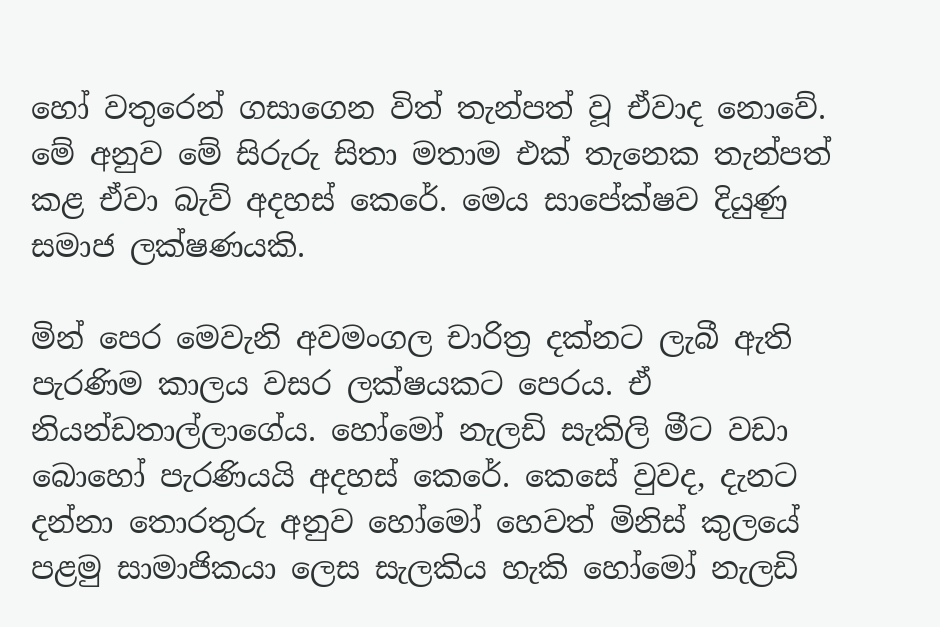හෝ වතුරෙන් ගසාගෙන විත් තැන්පත් වූ ඒවාද නොවේ. මේ අනුව මේ සිරුරු සිතා මතාම එක් තැනෙක තැන්පත් කළ ඒවා බැව් අදහස් කෙරේ. මෙය සාපේක්ෂව දියුණු සමාජ ලක්ෂණයකි.

මින් පෙර මෙවැනි අවමංගල චාරිත්‍ර දක්නට ලැබී ඇති පැරණිම කාලය වසර ලක්ෂයකට පෙරය. ඒ නියන්ඩතාල්ලාගේය. හෝමෝ නැලඩි සැකිලි මීට වඩා බොහෝ පැරණියයි අදහස් කෙරේ. කෙසේ වුවද, දැනට දන්නා තොරතුරු අනුව හෝමෝ හෙවත් මිනිස් කුලයේ පළමු සාමාජිකයා ලෙස සැලකිය හැකි හෝමෝ නැලඩි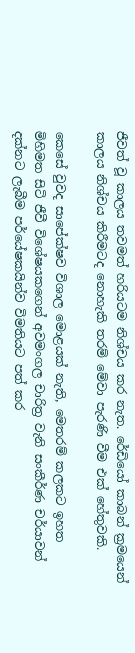ජීවත් වූ කාලය තවමත් හරියටම නිශ්චය කර නැත. රේඩියෝ කාබන් ක්‍රමයෙන් කාලය නිශ්චය කිරීමටද නොහැකි තරම් මේවා පැරණි වීම එක් හේතුවකි.

කෙසේ වුවද සාපේක්ෂව විශාල මොළයක් නැති, මෙතරම් කලකට ඉහත මිහිමත සිටි ජීවී විශේෂයකගෙන් අවමංගල චාරිත්‍ර වැනි සංකීර්ණ චර්යාවන් දක්නට ලැබීම පර්යේෂකයින්ව විමතියට පත් කර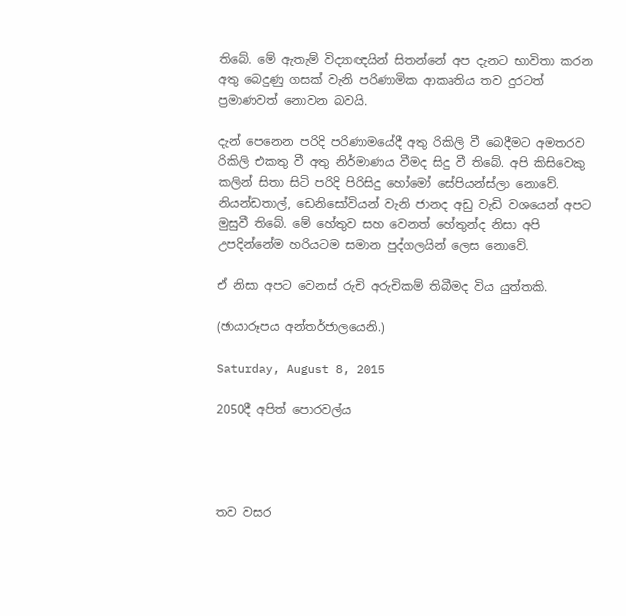තිබේ. මේ ඇතැම් විද්‍යාඥයින් සිතන්නේ අප දැනට භාවිතා කරන අතු බෙදුණු ගසක් වැනි පරිණාමික ආකෘතිය තව දුරටත් ප්‍රමාණවත් නොවන බවයි.

දැන් පෙනෙන පරිදි පරිණාමයේදී අතු රිකිලි වී බෙදීමට අමතරව රිකිලි එකතු වී අතු නිර්මාණය වීමද සිදු වී තිබේ. අපි කිසිවෙකු කලින් සිතා සිටි පරිදි පිරිසිදු හෝමෝ සේපියන්ස්ලා නොවේ. නියන්ඩතාල්, ඩෙනිසෝවියන් වැනි ජානද අඩු වැඩි වශයෙන් අපට මුසුවී තිබේ. මේ හේතුව සහ වෙනත් හේතුන්ද නිසා අපි උපදින්නේම හරියටම සමාන පුද්ගලයින් ලෙස නොවේ.

ඒ නිසා අපට වෙනස් රුචි අරුචිකම් තිබීමද විය යුත්තකි.

(ඡායාරූපය අන්තර්ජාලයෙනි.)

Saturday, August 8, 2015

2050දී අපිත් පොරවල්ය




තව වසර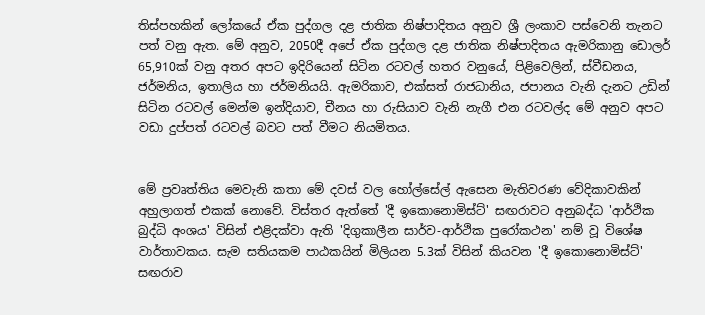තිස්පහකින් ලෝකයේ ඒක පුද්ගල දළ ජාතික නිෂ්පාදිතය අනුව ශ්‍රී ලංකාව පස්වෙනි තැනට පත් වනු ඇත. මේ අනුව, 2050දී අපේ ඒක පුද්ගල දළ ජාතික නිෂ්පාදිතය ඇමරිකානු ඩොලර් 65,910ක් වනු අතර අපට ඉදිරියෙන් සිටින රටවල් හතර වනුයේ, පිළිවෙලින්, ස්වීඩනය, ජර්මනිය, ඉතාලිය හා ජර්මනියයි. ඇමරිකාව, එක්සත් රාජධානිය, ජපානය වැනි දැනට උඩින් සිටින රටවල් මෙන්ම ඉන්දියාව, චීනය හා රුසියාව වැනි නැගී එන රටවල්ද මේ අනුව අපට වඩා දුප්පත් රටවල් බවට පත් වීමට නියමිතය.


මේ ප්‍රවෘත්තිය මෙවැනි කතා මේ දවස් වල හෝල්සේල් ඇසෙන මැතිවරණ වේදිකාවකින් අහුලාගත් එකක් නොවේ. විස්තර ඇත්තේ 'දී ඉකොනොමිස්ට්' සඟරාවට අනුබද්ධ 'ආර්ථික බුද්ධි අංශය' විසින් එළිදක්වා ඇති 'දිගුකාලීන සාර්ව-ආර්ථික පුරෝකථන' නම් වූ විශේෂ වාර්තාවකය. සැම සතියකම පාඨකයින් මිලියන 5.3ක් විසින් කියවන 'දී ඉකොනොමිස්ට්' සඟරාව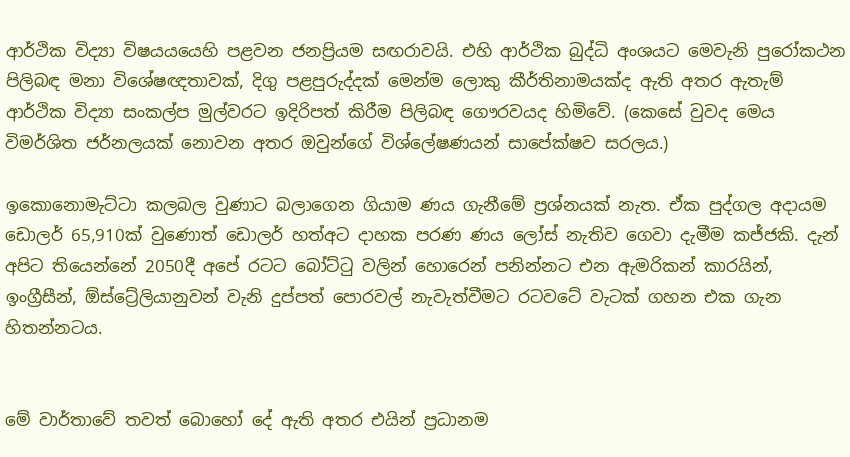ආර්ථික විද්‍යා විෂයයයෙහි පළවන ජනප්‍රියම සඟරාවයි. එහි ආර්ථික බුද්ධි අංශයට මෙවැනි පුරෝකථන පිලිබඳ මනා විශේෂඥතාවක්, දිගු පළපුරුද්දක් මෙන්ම ලොකු කීර්තිනාමයක්ද ඇති අතර ඇතැම් ආර්ථික විද්‍යා සංකල්ප මුල්වරට ඉදිරිපත් කිරීම පිලිබඳ ගෞරවයද හිමිවේ. (කෙසේ වුවද මෙය විමර්ශිත ජර්නලයක් නොවන අතර ඔවුන්ගේ විශ්ලේෂණයන් සාපේක්ෂව සරලය.)

ඉකොනොමැට්ටා කලබල වුණාට බලාගෙන ගියාම ණය ගැනීමේ ප්‍රශ්නයක් නැත. ඒක පුද්ගල අදායම ඩොලර් 65,910ක් වුණොත් ඩොලර් හත්අට දාහක පරණ ණය ලෝස් නැතිව ගෙවා දැමීම කජ්ජකි. දැන් අපිට තියෙන්නේ 2050දී අපේ රටට බෝට්ටු වලින් හොරෙන් පනින්නට එන ඇමරිකන් කාරයින්, ඉංග්‍රීසීන්, ඕස්ට්‍රේලියානුවන් වැනි දුප්පත් පොරවල් නැවැත්වීමට රටවටේ වැටක් ගහන එක ගැන හිතන්නටය.


මේ වාර්තාවේ තවත් බොහෝ දේ ඇති අතර එයින් ප්‍රධානම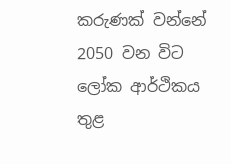කරුණක් වන්නේ 2050 වන විට ලෝක ආර්ථිකය තුළ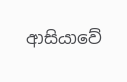ආසියාවේ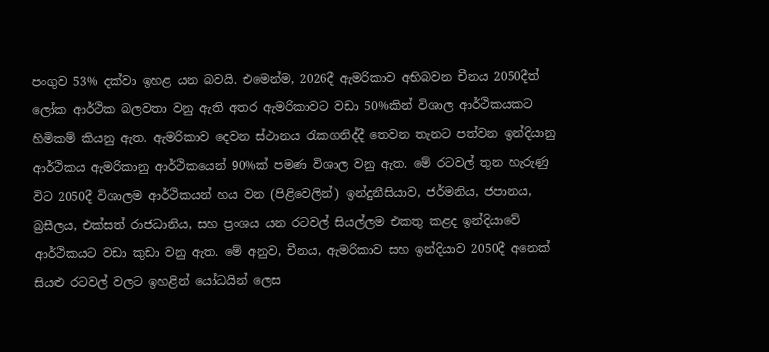පංගුව 53% දක්වා ඉහළ යන බවයි. එමෙන්ම, 2026දී ඇමරිකාව අභිබවන චීනය 2050දීත් ලෝක ආර්ථික බලවතා වනු ඇති අතර ඇමරිකාවට වඩා 50%කින් විශාල ආර්ථිකයකට හිමිකම් කියනු ඇත. ඇමරිකාව දෙවන ස්ථානය රැකගනිද්දී තෙවන තැනට පත්වන ඉන්දියානු ආර්ථිකය ඇමරිකානු ආර්ථිකයෙන් 90%ක් පමණ විශාල වනු ඇත. මේ රටවල් තුන හැරුණු විට 2050දී විශාලම ආර්ථිකයන් හය වන (පිළිවෙලින්) ඉන්දුනීසියාව, ජර්මනිය, ජපානය, බ්‍රසීලය, එක්සත් රාජධානිය, සහ ප්‍රංශය යන රටවල් සියල්ලම එකතු කළද ඉන්දියාවේ ආර්ථිකයට වඩා කුඩා වනු ඇත. මේ අනුව, චීනය, ඇමරිකාව සහ ඉන්දියාව 2050දී අනෙක් සියළු රටවල් වලට ඉහළින් යෝධයින් ලෙස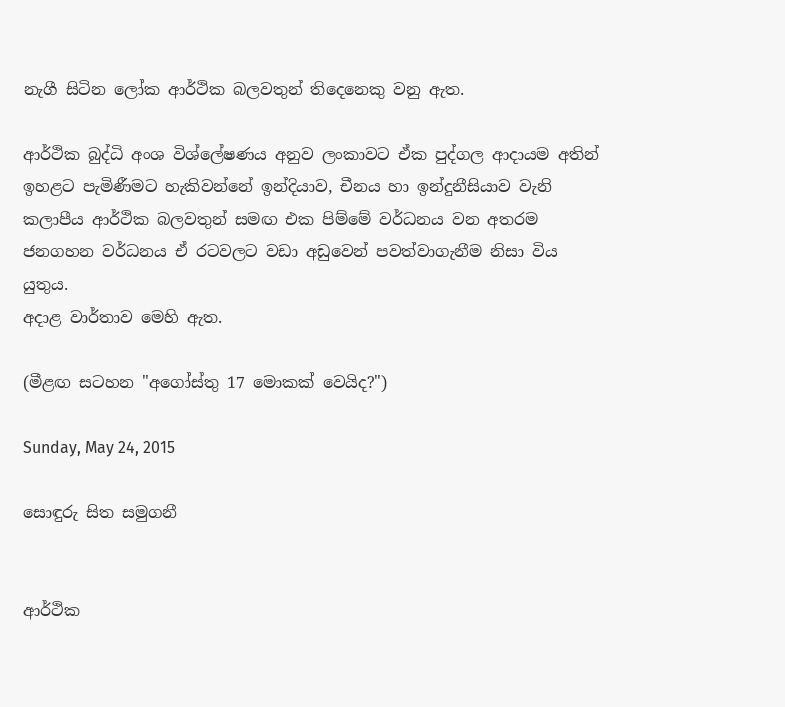නැගී සිටින ලෝක ආර්ථික බලවතුන් තිදෙනෙකු වනු ඇත.

ආර්ථික බුද්ධි අංශ විශ්ලේෂණය අනුව ලංකාවට ඒක පුද්ගල ආදායම අතින් ඉහළට පැමිණීමට හැකිවන්නේ ඉන්දියාව, චීනය හා ඉන්දුනීසියාව වැනි කලාපීය ආර්ථික බලවතුන් සමඟ එක පිම්මේ වර්ධනය වන අතරම ජනගහන වර්ධනය ඒ රටවලට වඩා අඩුවෙන් පවත්වාගැනීම නිසා විය යුතුය.
අදාළ වාර්තාව මෙහි ඇත.

(මීළඟ සටහන "අගෝස්තු 17 මොකක් වෙයිද?")

Sunday, May 24, 2015

සොඳුරු සිත සමුගනී


ආර්ථික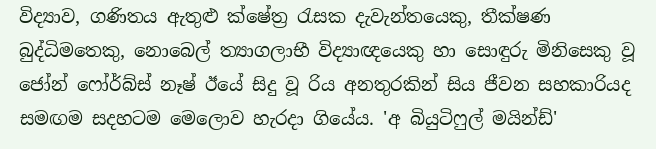විද්‍යාව, ගණිතය ඇතුළු ක්ෂේත්‍ර රැසක දැවැන්තයෙකු, තීක්ෂණ බුද්ධිමතෙකු, නොබෙල් ත්‍යාගලාභී විද්‍යාඥයෙකු හා සොඳුරු මිනිසෙකු වූ ජෝන් ෆෝර්බ්ස් නෑෂ් ඊයේ සිදු වූ රිය අනතුරකින් සිය ජීවන සහකාරියද සමඟම සදහටම මෙලොව හැරදා ගියේය. 'අ බියුටිෆුල් මයින්ඩ්'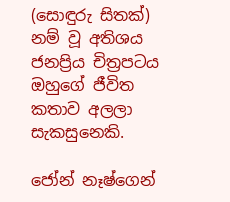(සොඳුරු සිතක්) නම් වූ අතිශය ජනප්‍රිය චිත්‍රපටය ඔහුගේ ජීවිත කතාව අලලා සැකසුනෙකි.

ජෝන් නෑෂ්ගෙන්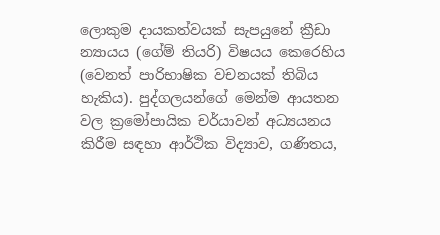ලොකුම දායකත්වයක් සැපයුනේ ක්‍රීඩා න්‍යායය (ගේම් තියරි) විෂයය කෙරෙහිය (වෙනත් පාරිභාෂික වචනයක් තිබිය හැකිය). පුද්ගලයන්ගේ මෙන්ම ආයතන වල ක්‍රමෝපායික චර්යාවන් අධ්‍යයනය කිරීම සඳහා ආර්ථික විද්‍යාව, ගණිතය,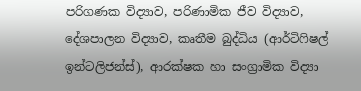පරිගණක විද්‍යාව, පරිණාමික ජීව විද්‍යාව, දේශපාලන විද්‍යාව, කෘතීම බුද්ධිය (ආර්ටිෆිෂල් ඉන්ටලිජන්ස්), ආරක්ෂක හා සංග්‍රාමික විද්‍යා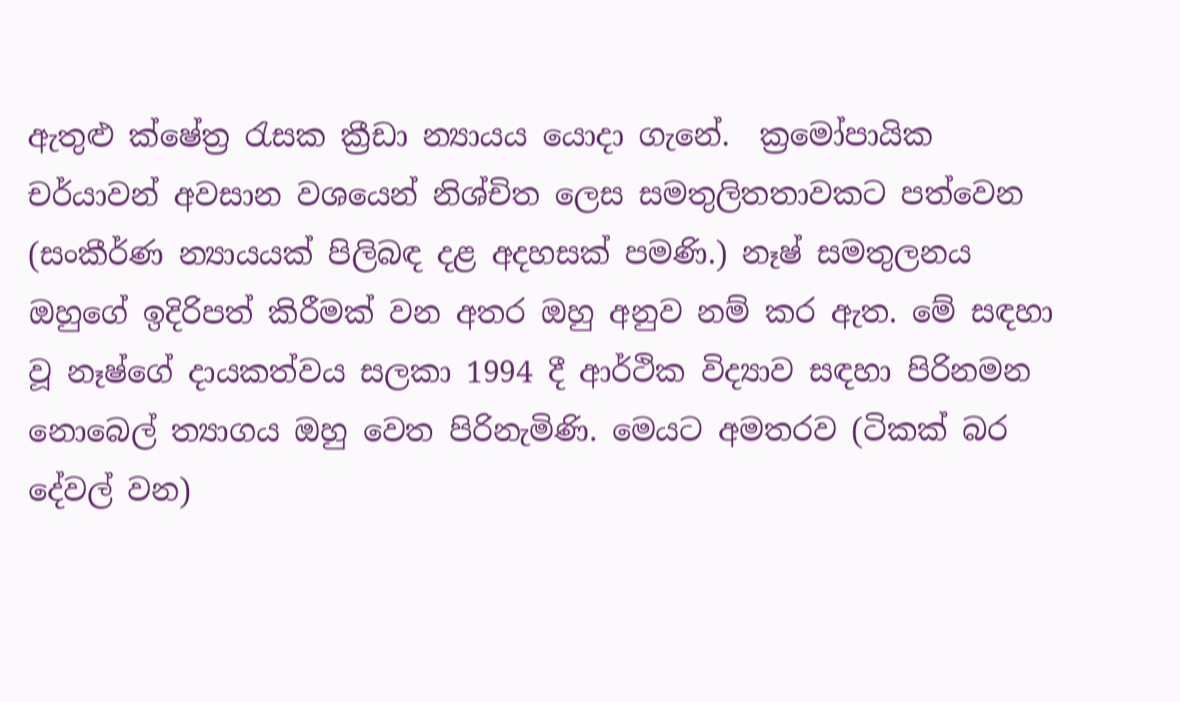ඇතුළු ක්ෂේත්‍ර රැසක ක්‍රීඩා න්‍යායය යොදා ගැනේ.  ක්‍රමෝපායික චර්යාවන් අවසාන වශයෙන් නිශ්චිත ලෙස සමතුලිතතාවකට පත්වෙන (සංකීර්ණ න්‍යායයක් පිලිබඳ දළ අදහසක් පමණි.) නෑෂ් සමතුලනය ඔහුගේ ඉදිරිපත් කිරීමක් වන අතර ඔහු අනුව නම් කර ඇත. මේ සඳහා වූ නෑෂ්ගේ දායකත්වය සලකා 1994 දී ආර්ථික විද්‍යාව සඳහා පිරිනමන නොබෙල් ත්‍යාගය ඔහු වෙත පිරිනැමිණි. මෙයට අමතරව (ටිකක් බර දේවල් වන)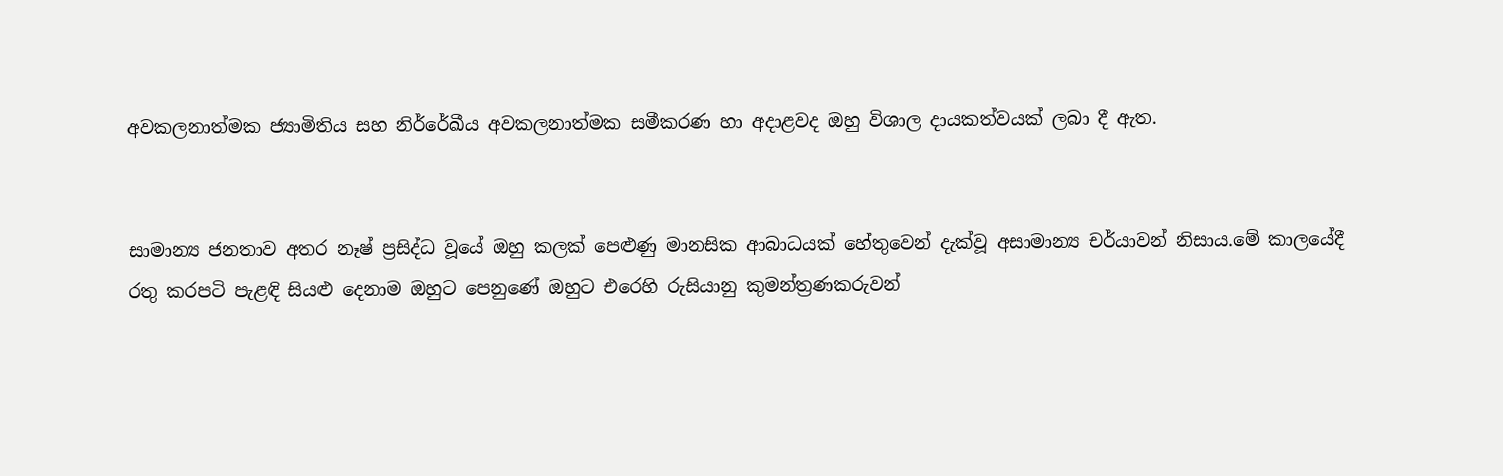අවකලනාත්මක ජ්‍යාමිතිය සහ නිර්රේඛීය අවකලනාත්මක සමීකරණ හා අදාළවද ඔහු විශාල දායකත්වයක් ලබා දී ඇත.


සාමාන්‍ය ජනතාව අතර නෑෂ් ප්‍රසිද්ධ වූයේ ඔහු කලක් පෙළුණු මානසික ආබාධයක් හේතුවෙන් දැක්වූ අසාමාන්‍ය චර්යාවන් නිසාය.මේ කාලයේදී රතු කරපටි පැළඳි සියළු දෙනාම ඔහුට පෙනුණේ ඔහුට එරෙහි රුසියානු කුමන්ත්‍රණකරුවන්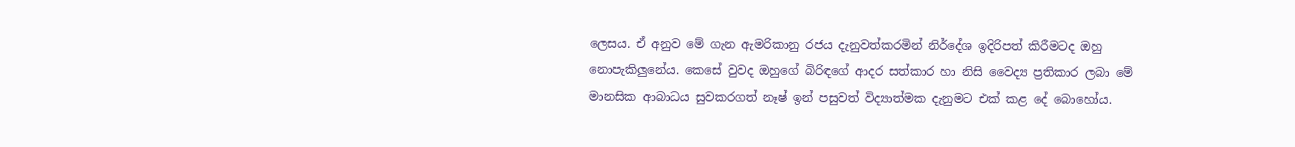ලෙසය. ඒ අනුව මේ ගැන ඇමරිකානු රජය දැනුවත්කරමින් නිර්දේශ ඉදිරිපත් කිරීමටද ඔහු නොපැකිලුනේය. කෙසේ වුවද ඔහුගේ බිරිඳගේ ආදර සත්කාර හා නිසි වෛද්‍ය ප්‍රතිකාර ලබා මේ මානසික ආබාධය සුවකරගත් නෑෂ් ඉන් පසුවත් විද්‍යාත්මක දැනුමට එක් කළ දේ බොහෝය.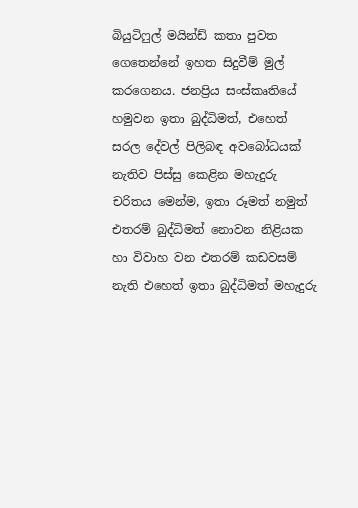බියුටිෆුල් මයින්ඩ් කතා පුවත ගෙතෙන්නේ ඉහත සිදුවීම් මුල් කරගෙනය. ජනප්‍රිය සංස්කෘතියේ හමුවන ඉතා බුද්ධිමත්, එහෙත් සරල දේවල් පිලිබඳ අවබෝධයක් නැතිව පිස්සු කෙළින මහැදුරු චරිතය මෙන්ම, ඉතා රූමත් නමුත් එතරම් බුද්ධිමත් නොවන නිළියක හා විවාහ වන එතරම් කඩවසම් නැති එහෙත් ඉතා බුද්ධිමත් මහැදුරු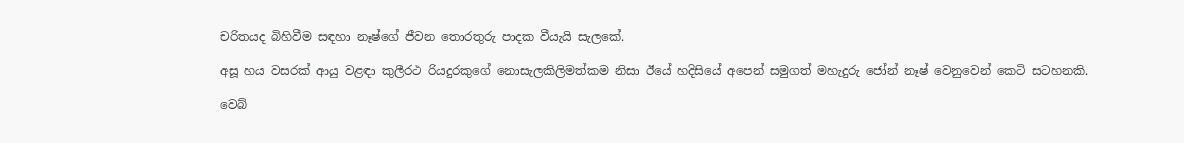චරිතයද බිහිවීම සඳහා නෑෂ්ගේ ජීවන තොරතුරු පාදක වීයැයි සැලකේ.

අසූ හය වසරක් ආයු වළඳා කුලීරථ රියදුරකුගේ නොසැලකිලිමත්කම නිසා ඊයේ හදිසියේ අපෙන් සමුගත් මහැදුරු ජෝන් නෑෂ් වෙනුවෙන් කෙටි සටහනකි.

වෙබ්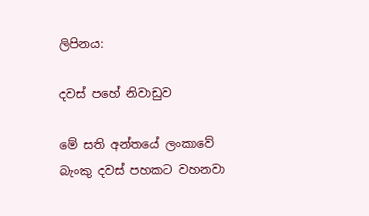ලිපිනය:

දවස් පහේ නිවාඩුව

මේ සති අන්තයේ ලංකාවේ බැංකු දවස් පහකට වහනවා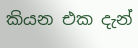කියන එක දැන්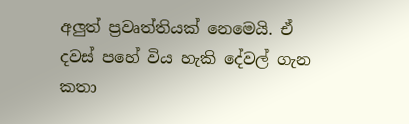අලුත් ප්‍රවෘත්තියක් නෙමෙයි. ඒ දවස් පහේ විය හැකි දේවල් ගැන කතා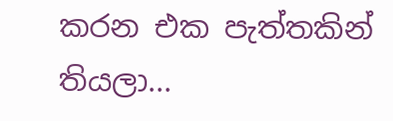කරන එක පැත්තකින් තියලා...